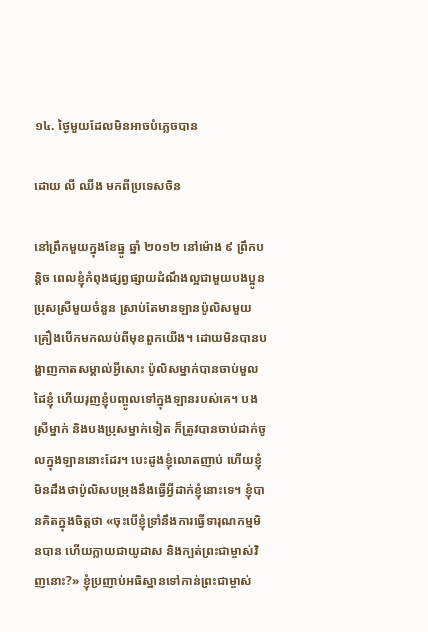១៤. ថ្ងៃមួយដែលមិនអាចបំភ្លេចបាន

ដោយ លី ឈីង មកពីប្រទេសចិន

នៅព្រឹកមួយក្នុងខែធ្នូ ឆ្នាំ ២០១២ នៅម៉ោង ៩ ព្រឹកបន្តិច ពេលខ្ញុំកំពុងផ្សព្វផ្សាយដំណឹងល្អជាមួយបងប្អូនប្រុសស្រីមួយចំនួន ស្រាប់តែមានឡានប៉ូលិសមួយគ្រឿងបើកមកឈប់ពីមុខពួកយើង។ ដោយមិនបានបង្ហាញកាតសម្គាល់អ្វីសោះ ប៉ូលិសម្នាក់បានចាប់មួលដៃខ្ញុំ ហើយរុញខ្ញុំបញ្ចូលទៅក្នុងឡានរបស់គេ។ បងស្រីម្នាក់ និងបងប្រុសម្នាក់ទៀត ក៏ត្រូវបានចាប់ដាក់ចូលក្នុងឡាននោះដែរ។ បេះដូងខ្ញុំលោតញាប់ ហើយខ្ញុំមិនដឹងថាប៉ូលិសបម្រុងនឹងធ្វើអ្វីដាក់ខ្ញុំនោះទេ។ ខ្ញុំបានគិតក្នុងចិត្តថា «ចុះបើខ្ញុំទ្រាំនឹងការធ្វើទារុណកម្មមិនបាន ហើយក្លាយជាយូដាស និងក្បត់ព្រះជាម្ចាស់វិញនោះ?» ខ្ញុំប្រញាប់អធិស្ឋានទៅកាន់ព្រះជាម្ចាស់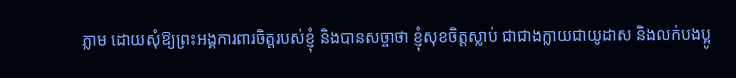ភ្លាម ដោយសុំឱ្យព្រះអង្គការពារចិត្តរបស់ខ្ញុំ និងបានសច្ចាថា ខ្ញុំសុខចិត្តស្លាប់ ជាជាងក្លាយជាយូដាស និងលក់បងប្អូ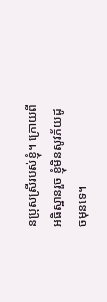នប្រុសស្រីរបស់ខ្ញុំ។ ក្រោយពីអធិស្ឋានរួច ខ្ញុំមិនសូវភ័យដូចមុនទេ។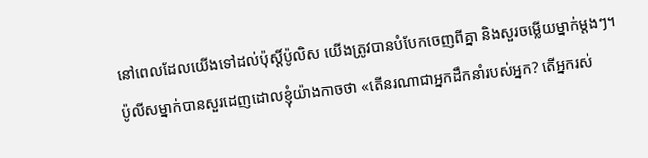នៅពេលដែលយើងទៅដល់ប៉ុស្តិ៍ប៉ូលិស យើងត្រូវបានបំបែកចេញពីគ្នា និងសួរចម្លើយម្នាក់ម្ដងៗ។ ប៉ូលីសម្នាក់បានសួរដេញដោលខ្ញុំយ៉ាងកាចថា «តើនរណាជាអ្នកដឹកនាំរបស់អ្នក? តើអ្នករស់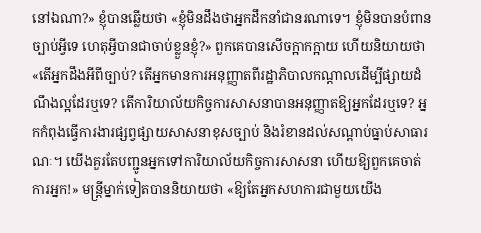នៅឯណា?» ខ្ញុំបានឆ្លើយថា «ខ្ញុំមិនដឹងថាអ្នកដឹកនាំជានរណាទេ។ ខ្ញុំមិនបានបំពានច្បាប់អ្វីទេ ហេតុអ្វីបានជាចាប់ខ្លួនខ្ញុំ?» ពួកគេបានសើចក្អាកក្អាយ ហើយនិយាយថា «តើអ្នកដឹងអីពីច្បាប់? តើអ្នកមានការអនុញ្ញាតពីរដ្ឋាភិបាលកណ្តាលដើម្បីផ្សាយដំណឹងល្អដែរឬទេ? តើការិយាល័យកិច្ចការសាសនាបានអនុញ្ញាតឱ្យអ្នកដែរឬទេ? អ្នកកំពុងធ្វើការងារផ្សព្វផ្សាយសាសនាខុសច្បាប់ និងរំខានដល់សណ្តាប់ធ្នាប់សាធារណៈ។ យើងគួរតែបញ្ជូនអ្នកទៅការិយាល័យកិច្ចការសាសនា ហើយឱ្យពួកគេចាត់ការអ្នក!» មន្ត្រីម្នាក់ទៀតបាននិយាយថា «ឱ្យតែអ្នកសហការជាមួយយើង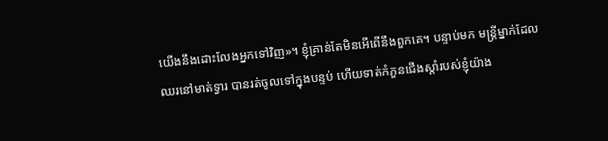យើងនឹងដោះលែងអ្នកទៅវិញ»។ ខ្ញុំគ្រាន់តែមិនអើពើនឹងពួកគេ។ បន្ទាប់មក មន្ត្រីម្នាក់ដែលឈរនៅមាត់ទ្វារ បានរត់ចូលទៅក្នុងបន្ទប់ ហើយទាត់កំភួនជើងស្តាំរបស់ខ្ញុំយ៉ាង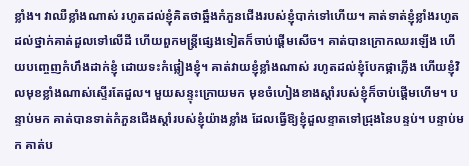ខ្លាំង។ វាឈឺខ្លាំងណាស់ រហូតដល់ខ្ញុំគិតថាឆ្អឹងកំភួនជើងរបស់ខ្ញុំបាក់ទៅហើយ។ គាត់ទាត់ខ្ញុំខ្លាំងរហូតដល់ថ្នាក់គាត់ដួលទៅលើដី ហើយពួកមន្ត្រីផ្សេងទៀតក៏ចាប់ផ្តើមសើច។ គាត់បានក្រោកឈរឡើង ហើយបញ្ចេញកំហឹងដាក់ខ្ញុំ ដោយទះកំផ្លៀងខ្ញុំ។ គាត់វាយខ្ញុំខ្លាំងណាស់ រហូតដល់ខ្ញុំបែកផ្កាភ្លើង ហើយខ្ញុំវិលមុខខ្លាំងណាស់ស្ទើរតែដួល។ មួយសន្ទុះក្រោយមក មុខចំហៀងខាងស្តាំរបស់ខ្ញុំក៏ចាប់ផ្តើមហើម។ បន្ទាប់មក គាត់បានទាត់កំភួនជើងស្តាំរបស់ខ្ញុំយ៉ាងខ្លាំង ដែលធ្វើឱ្យខ្ញុំដួលខ្ទាតទៅជ្រុងនៃបន្ទប់។ បន្ទាប់មក គាត់ប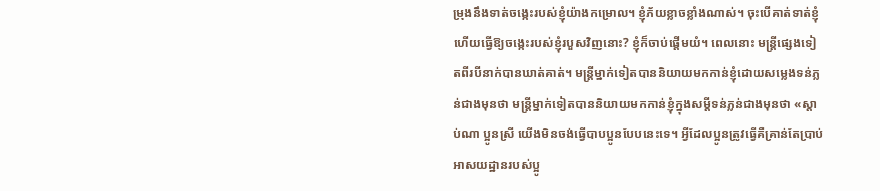ម្រុងនឹងទាត់ចង្កេះរបស់ខ្ញុំយ៉ាងកម្រោល។ ខ្ញុំភ័យខ្លាចខ្លាំងណាស់។ ចុះបើគាត់ទាត់ខ្ញុំ ហើយធ្វើឱ្យចង្កេះរបស់ខ្ញុំរបួសវិញនោះ? ខ្ញុំក៏ចាប់ផ្តើមយំ។ ពេលនោះ មន្ត្រីផ្សេងទៀតពីរបីនាក់បានឃាត់គាត់។ មន្ត្រីម្នាក់ទៀតបាននិយាយមកកាន់ខ្ញុំដោយសម្លេងទន់ភ្លន់ជាងមុនថា មន្ត្រីម្នាក់ទៀតបាននិយាយមកកាន់ខ្ញុំក្នុងសម្ដីទន់ភ្លន់ជាងមុនថា «ស្តាប់ណា ប្អូនស្រី យើងមិនចង់ធ្វើបាបប្អូនបែបនេះទេ។ អ្វីដែលប្អូនត្រូវធ្វើគឺគ្រាន់តែប្រាប់អាសយដ្ឋានរបស់ប្អូ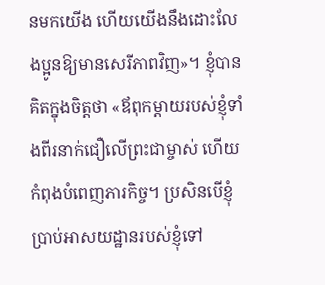នមកយើង ហើយយើងនឹងដោះលែងប្អូនឱ្យមានសេរីភាពវិញ»។ ខ្ញុំបានគិតក្នុងចិត្តថា «ឪពុកម្ដាយរបស់ខ្ញុំទាំងពីរនាក់ជឿលើព្រះជាម្ចាស់ ហើយកំពុងបំពេញភារកិច្ច។ ប្រសិនបើខ្ញុំប្រាប់អាសយដ្ឋានរបស់ខ្ញុំទៅ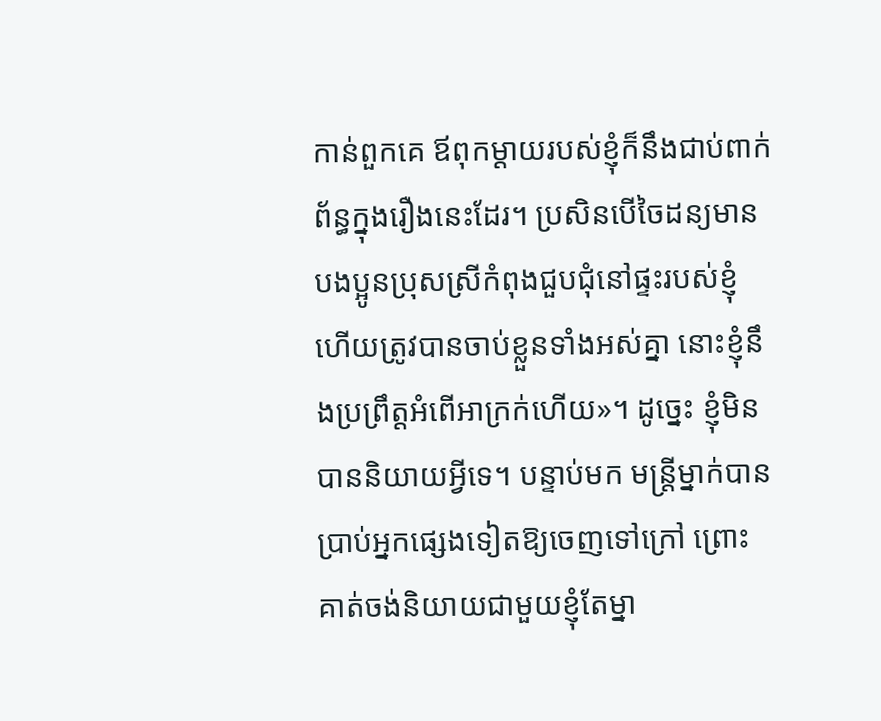កាន់ពួកគេ ឪពុកម្ដាយរបស់ខ្ញុំក៏នឹងជាប់ពាក់ព័ន្ធក្នុងរឿងនេះដែរ។ ប្រសិនបើចៃដន្យមានបងប្អូនប្រុសស្រីកំពុងជួបជុំនៅផ្ទះរបស់ខ្ញុំ ហើយត្រូវបានចាប់ខ្លួនទាំងអស់គ្នា នោះខ្ញុំនឹងប្រព្រឹត្តអំពើអាក្រក់ហើយ»។ ដូច្នេះ ខ្ញុំមិនបាននិយាយអ្វីទេ។ បន្ទាប់មក មន្ត្រីម្នាក់បានប្រាប់អ្នកផ្សេងទៀតឱ្យចេញទៅក្រៅ ព្រោះគាត់ចង់និយាយជាមួយខ្ញុំតែម្នា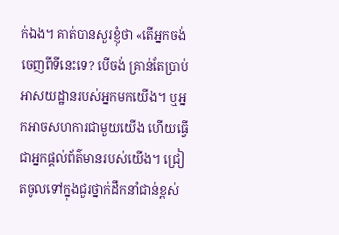ក់ឯង។ គាត់បានសួរខ្ញុំថា «តើអ្នកចង់ចេញពីទីនេះទេ? បើចង់ គ្រាន់តែប្រាប់អាសយដ្ឋានរបស់អ្នកមកយើង។ ឬអ្នកអាចសហការជាមួយយើង ហើយធ្វើជាអ្នកផ្តល់ព័ត៌មានរបស់យើង។ ជ្រៀតចូលទៅក្នុងជួរថ្នាក់ដឹកនាំជាន់ខ្ពស់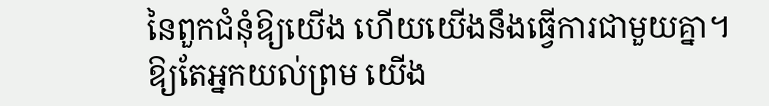នៃពួកជំនុំឱ្យយើង ហើយយើងនឹងធ្វើការជាមួយគ្នា។ ឱ្យតែអ្នកយល់ព្រម យើង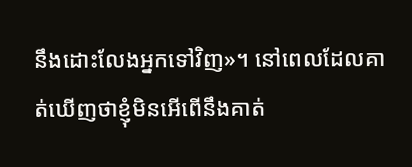នឹងដោះលែងអ្នកទៅវិញ»។ នៅពេលដែលគាត់ឃើញថាខ្ញុំមិនអើពើនឹងគាត់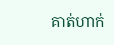គាត់ហាក់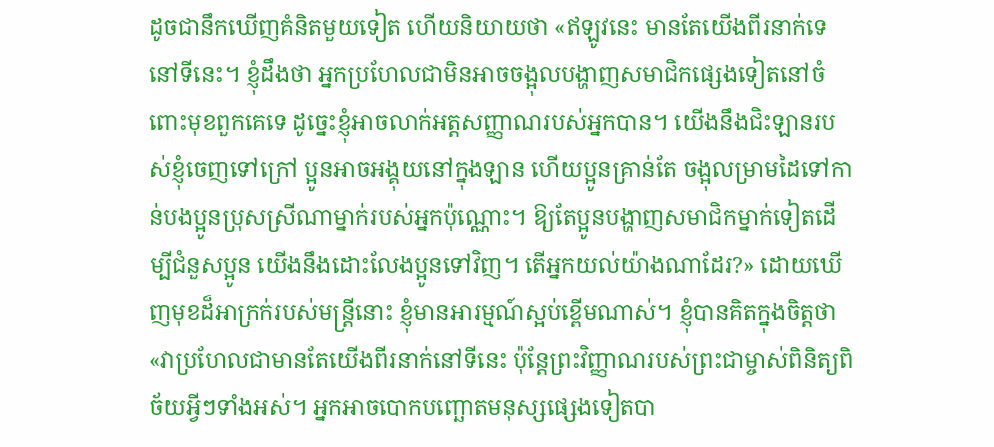ដូចជានឹកឃើញគំនិតមួយទៀត ហើយនិយាយថា «ឥឡូវនេះ មានតែយើងពីរនាក់ទេនៅទីនេះ។ ខ្ញុំដឹងថា អ្នកប្រហែលជាមិនអាចចង្អុលបង្ហាញសមាជិកផ្សេងទៀតនៅចំពោះមុខពួកគេទេ ដូច្នេះខ្ញុំអាចលាក់អត្តសញ្ញាណរបស់អ្នកបាន។ យើងនឹងជិះឡានរបស់ខ្ញុំចេញទៅក្រៅ ប្អូនអាចអង្គុយនៅក្នុងឡាន ហើយប្អូនគ្រាន់តែ ចង្អុលម្រាមដៃទៅកាន់បងប្អូនប្រុសស្រីណាម្នាក់របស់អ្នកប៉ុណ្ណោះ។ ឱ្យតែប្អូនបង្ហាញសមាជិកម្នាក់ទៀតដើម្បីជំនួសប្អូន យើងនឹងដោះលែងប្អូនទៅវិញ។ តើអ្នកយល់យ៉ាងណាដែរ?» ដោយឃើញមុខដ៏អាក្រក់របស់មន្ត្រីនោះ ខ្ញុំមានអារម្មណ៍ស្អប់ខ្ពើមណាស់។ ខ្ញុំបានគិតក្នុងចិត្តថា «វាប្រហែលជាមានតែយើងពីរនាក់នៅទីនេះ ប៉ុន្តែព្រះវិញ្ញាណរបស់ព្រះជាម្ចាស់ពិនិត្យពិច័យអ្វីៗទាំងអស់។ អ្នកអាចបោកបញ្ឆោតមនុស្សផ្សេងទៀតបា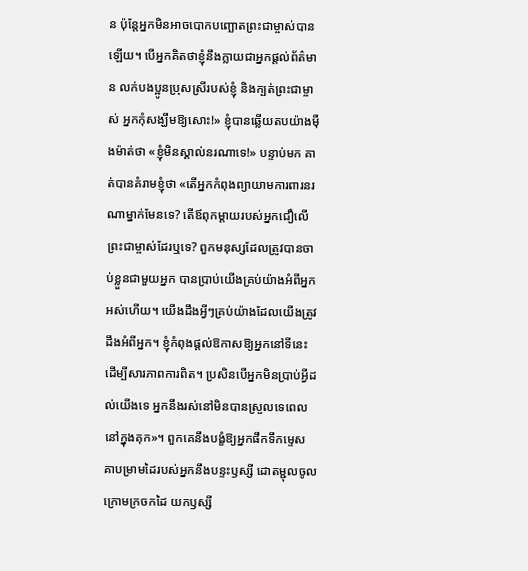ន ប៉ុន្តែអ្នកមិនអាចបោកបញ្ឆោតព្រះជាម្ចាស់បានឡើយ។ បើអ្នកគិតថាខ្ញុំនឹងក្លាយជាអ្នកផ្តល់ព័ត៌មាន លក់បងប្អូនប្រុសស្រីរបស់ខ្ញុំ និងក្បត់ព្រះជាម្ចាស់ អ្នកកុំសង្ឃឹមឱ្យសោះ!» ខ្ញុំបានឆ្លើយតបយ៉ាងម៉ឺងម៉ាត់ថា «ខ្ញុំមិនស្គាល់នរណាទេ!» បន្ទាប់មក គាត់បានគំរាមខ្ញុំថា «តើអ្នកកំពុងព្យាយាមការពារនរណាម្នាក់មែនទេ? តើឪពុកម្ដាយរបស់អ្នកជឿលើព្រះជាម្ចាស់ដែរឬទេ? ពួកមនុស្សដែលត្រូវបានចាប់ខ្លួនជាមួយអ្នក បានប្រាប់យើងគ្រប់យ៉ាងអំពីអ្នកអស់ហើយ។ យើងដឹងអ្វីៗគ្រប់យ៉ាងដែលយើងត្រូវដឹងអំពីអ្នក។ ខ្ញុំកំពុងផ្តល់ឱកាសឱ្យអ្នកនៅទីនេះ ដើម្បីសារភាពការពិត។ ប្រសិនបើអ្នកមិនប្រាប់អ្វីដល់យើងទេ អ្នកនឹងរស់នៅមិនបានស្រួលទេពេលនៅក្នុងគុក»។ ពួកគេនឹងបង្ខំឱ្យអ្នកផឹកទឹកម្ទេស គាបម្រាមដៃរបស់អ្នកនឹងបន្ទះឫស្សី ដោតម្ជុលចូលក្រោមក្រចកដៃ យកឫស្សី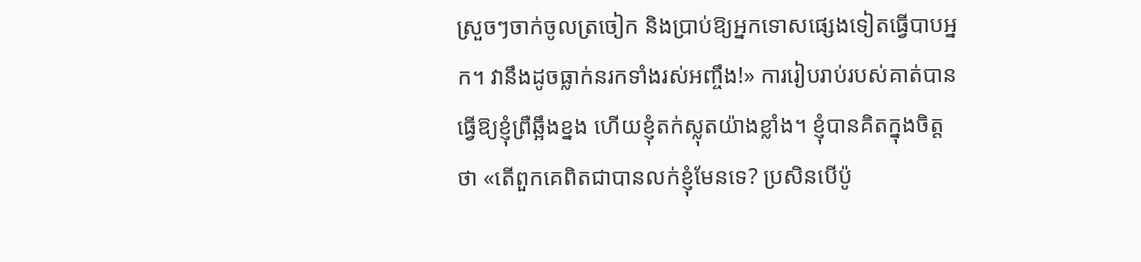ស្រួចៗចាក់ចូលត្រចៀក និងប្រាប់ឱ្យអ្នកទោសផ្សេងទៀតធ្វើបាបអ្នក។ វានឹងដូចធ្លាក់នរកទាំងរស់អញ្ចឹង!» ការរៀបរាប់របស់គាត់បានធ្វើឱ្យខ្ញុំព្រឺឆ្អឹងខ្នង ហើយខ្ញុំតក់ស្លុតយ៉ាងខ្លាំង។ ខ្ញុំបានគិតក្នុងចិត្តថា «តើពួកគេពិតជាបានលក់ខ្ញុំមែនទេ? ប្រសិនបើប៉ូ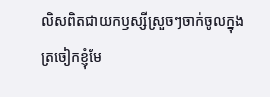លិសពិតជាយកឫស្សីស្រួចៗចាក់ចូលក្នុងត្រចៀកខ្ញុំមែ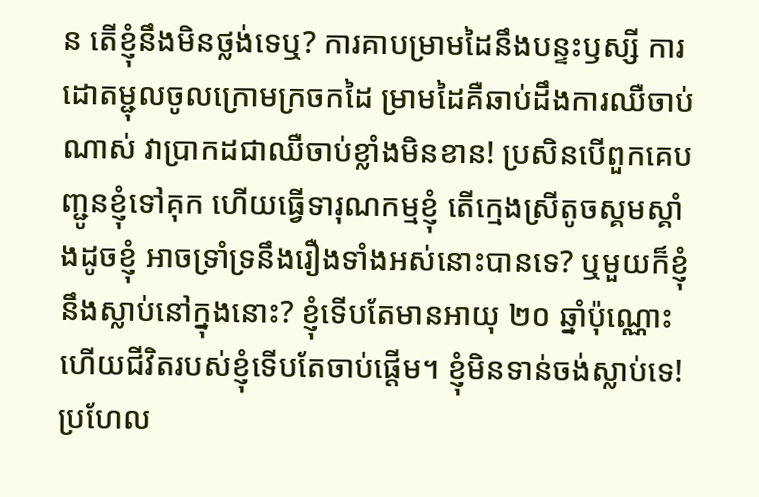ន តើខ្ញុំនឹងមិនថ្លង់ទេឬ? ការគាបម្រាមដៃនឹងបន្ទះឫស្សី ការដោតម្ជុលចូលក្រោមក្រចកដៃ ម្រាមដៃគឺឆាប់ដឹងការឈឺចាប់ណាស់ វាប្រាកដជាឈឺចាប់ខ្លាំងមិនខាន! ប្រសិនបើពួកគេបញ្ជូនខ្ញុំទៅគុក ហើយធ្វើទារុណកម្មខ្ញុំ តើក្មេងស្រីតូចស្គមស្គាំងដូចខ្ញុំ អាចទ្រាំទ្រនឹងរឿងទាំងអស់នោះបានទេ? ឬមួយក៏ខ្ញុំនឹងស្លាប់នៅក្នុងនោះ? ខ្ញុំទើបតែមានអាយុ ២០ ឆ្នាំប៉ុណ្ណោះ ហើយជីវិតរបស់ខ្ញុំទើបតែចាប់ផ្តើម។ ខ្ញុំមិនទាន់ចង់ស្លាប់ទេ! ប្រហែល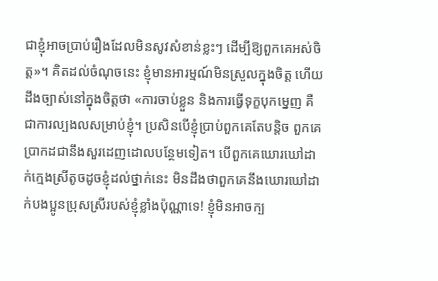ជាខ្ញុំអាចប្រាប់រឿងដែលមិនសូវសំខាន់ខ្លះៗ ដើម្បីឱ្យពួកគេអស់ចិត្ត»។ គិតដល់ចំណុចនេះ ខ្ញុំមានអារម្មណ៍មិនស្រួលក្នុងចិត្ត ហើយដឹងច្បាស់នៅក្នុងចិត្តថា «ការចាប់ខ្លួន និងការធ្វើទុក្ខបុកម្នេញ គឺជាការល្បងលសម្រាប់ខ្ញុំ។ ប្រសិនបើខ្ញុំប្រាប់ពួកគេតែបន្តិច ពួកគេប្រាកដជានឹងសួរដេញដោលបន្ថែមទៀត។ បើពួកគេឃោរឃៅដាក់ក្មេងស្រីតូចដូចខ្ញុំដល់ថ្នាក់នេះ មិនដឹងថាពួកគេនឹងឃោរឃៅដាក់បងប្អូនប្រុសស្រីរបស់ខ្ញុំខ្លាំងប៉ុណ្ណាទេ! ខ្ញុំមិនអាចក្ប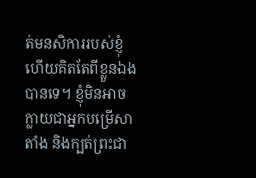ត់មនសិការរបស់ខ្ញុំ ហើយគិតតែពីខ្លួនឯងបានទេ។ ខ្ញុំមិនអាចក្លាយជាអ្នកបម្រើសាតាំង និងក្បត់ព្រះជា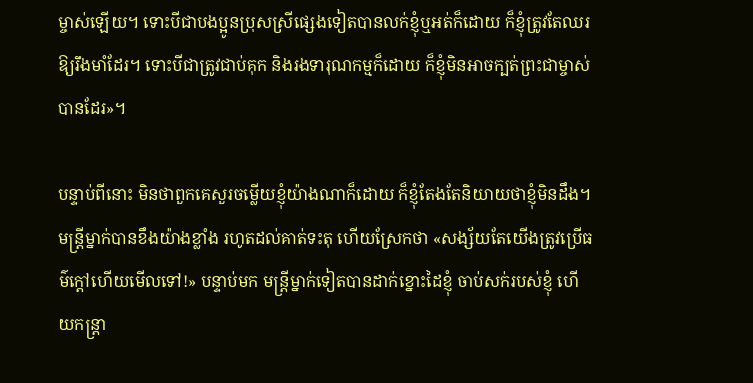ម្ចាស់ឡើយ។ ទោះបីជាបងប្អូនប្រុសស្រីផ្សេងទៀតបានលក់ខ្ញុំឬអត់ក៏ដោយ ក៏ខ្ញុំត្រូវតែឈរឱ្យរឹងមាំដែរ។ ទោះបីជាត្រូវជាប់គុក និងរងទារុណកម្មក៏ដោយ ក៏ខ្ញុំមិនអាចក្បត់ព្រះជាម្ចាស់បានដែរ»។

បន្ទាប់ពីនោះ មិនថាពួកគេសួរចម្លើយខ្ញុំយ៉ាងណាក៏ដោយ ក៏ខ្ញុំតែងតែនិយាយថាខ្ញុំមិនដឹង។ មន្ត្រីម្នាក់បានខឹងយ៉ាងខ្លាំង រហូតដល់គាត់ទះតុ ហើយស្រែកថា «សង្ស័យតែយើងត្រូវប្រើធម៌ក្តៅហើយមើលទៅ!» បន្ទាប់មក មន្ត្រីម្នាក់ទៀតបានដាក់ខ្នោះដៃខ្ញុំ ចាប់សក់របស់ខ្ញុំ ហើយកន្ត្រា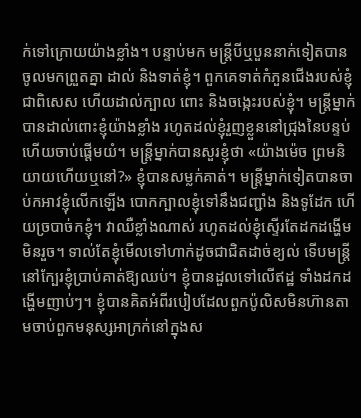ក់ទៅក្រោយយ៉ាងខ្លាំង។ បន្ទាប់មក មន្ត្រីបីឬបួននាក់ទៀតបានចូលមកព្រួតគ្នា ដាល់ និងទាត់ខ្ញុំ។ ពួកគេទាត់កំភួនជើងរបស់ខ្ញុំជាពិសេស ហើយដាល់ក្បាល ពោះ និងចង្កេះរបស់ខ្ញុំ។ មន្ត្រីម្នាក់បានដាល់ពោះខ្ញុំយ៉ាងខ្លាំង រហូតដល់ខ្ញុំរួញខ្លួននៅជ្រុងនៃបន្ទប់ ហើយចាប់ផ្តើមយំ។ មន្ត្រីម្នាក់បានសួរខ្ញុំថា «យ៉ាងម៉េច ព្រមនិយាយហើយឬនៅ?» ខ្ញុំបានសម្លក់គាត់។ មន្ត្រីម្នាក់ទៀតបានចាប់កអាវខ្ញុំលើកឡើង បោកក្បាលខ្ញុំទៅនឹងជញ្ជាំង និងទូដែក ហើយច្របាច់កខ្ញុំ។ វាឈឺខ្លាំងណាស់ រហូតដល់ខ្ញុំស្ទើរតែដកដង្ហើមមិនរួច។ ទាល់តែខ្ញុំមើលទៅហាក់ដូចជាជិតដាច់ខ្យល់ ទើបមន្ត្រីនៅក្បែរខ្ញុំប្រាប់គាត់ឱ្យឈប់។ ខ្ញុំបានដួលទៅលើឥដ្ឋ ទាំងដកដង្ហើមញាប់ៗ។ ខ្ញុំបានគិតអំពីរបៀបដែលពួកប៉ូលិសមិនហ៊ានតាមចាប់ពួកមនុស្សអាក្រក់នៅក្នុងស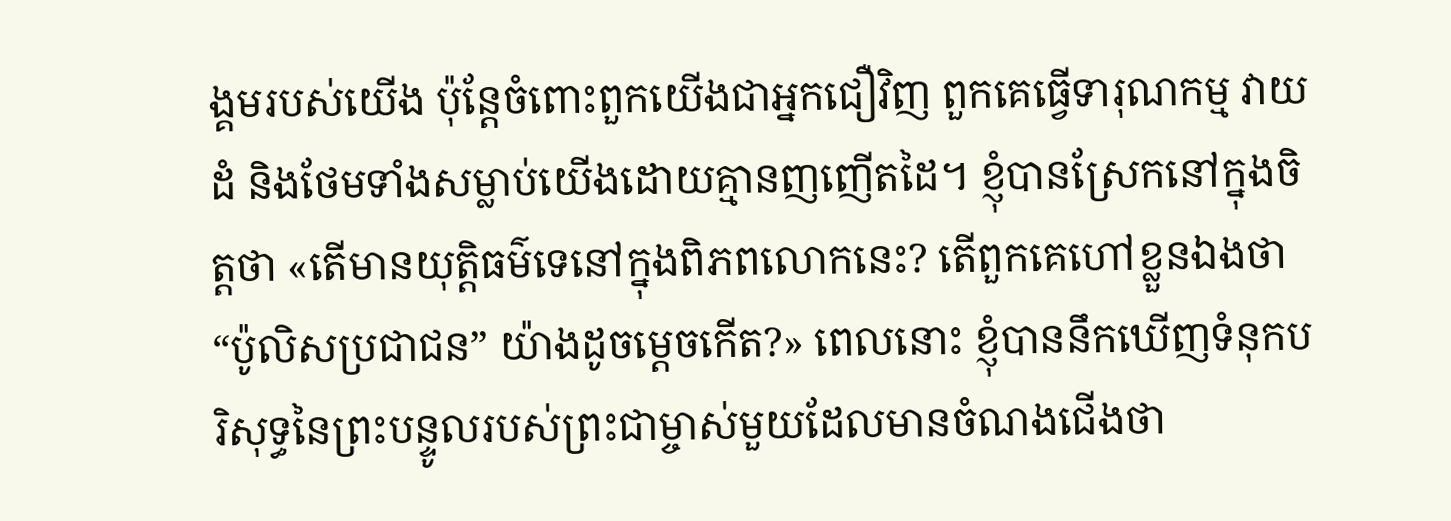ង្គមរបស់យើង ប៉ុន្តែចំពោះពួកយើងជាអ្នកជឿវិញ ពួកគេធ្វើទារុណកម្ម វាយដំ និងថែមទាំងសម្លាប់យើងដោយគ្មានញញើតដៃ។ ខ្ញុំបានស្រែកនៅក្នុងចិត្តថា «តើមានយុត្តិធម៌ទេនៅក្នុងពិភពលោកនេះ? តើពួកគេហៅខ្លួនឯងថា “ប៉ូលិសប្រជាជន” យ៉ាងដូចម្តេចកើត?» ពេលនោះ ខ្ញុំបាននឹកឃើញទំនុកបរិសុទ្ធនៃព្រះបន្ទូលរបស់ព្រះជាម្ចាស់មួយដែលមានចំណងជើងថា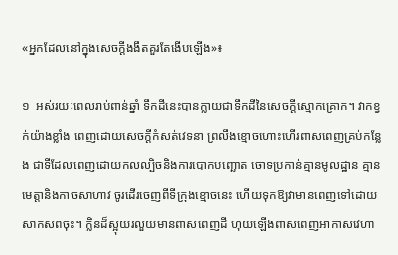«អ្នកដែលនៅក្នុងសេចក្ដីងងឹតគួរតែងើបឡើង»៖

១  អស់រយៈពេលរាប់ពាន់ឆ្នាំ ទឹកដីនេះបានក្លាយជាទឹកដីនៃសេចក្តីស្មោកគ្រោក។ វាកខ្វក់យ៉ាងខ្លាំង ពេញដោយសេចក្តីកំសត់វេទនា ព្រលឹងខ្មោចហោះហើរពាសពេញគ្រប់កន្លែង ជាទីដែលពេញដោយកលល្បិចនិងការបោកបញ្ឆោត ចោទប្រកាន់គ្មានមូលដ្ឋាន គ្មានមេត្តានិងកាចសាហាវ ចូរដើរចេញពីទីក្រុងខ្មោចនេះ ហើយទុកឱ្យវាមានពេញទៅដោយសាកសពចុះ។ ក្លិនដ៏ស្អុយរលួយមានពាសពេញដី ហុយឡើងពាសពេញអាកាសវេហា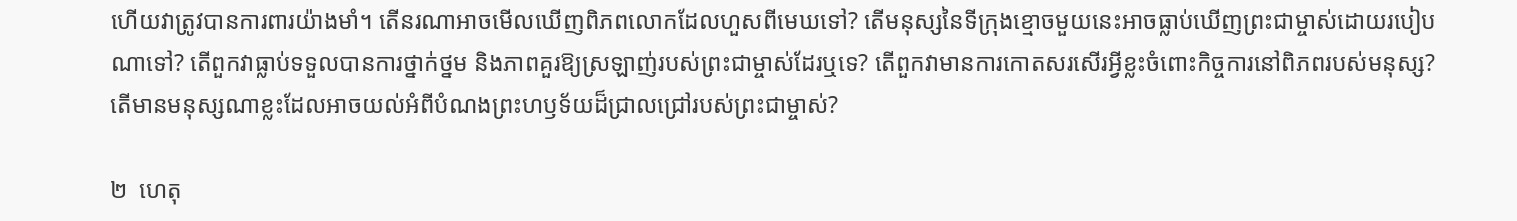ហើយវាត្រូវបានការពារយ៉ាងមាំ។ តើនរណាអាចមើលឃើញពិភពលោកដែលហួសពីមេឃទៅ? តើមនុស្សនៃទីក្រុងខ្មោចមួយនេះអាចធ្លាប់ឃើញព្រះជាម្ចាស់ដោយរបៀបណាទៅ? តើពួកវាធ្លាប់ទទួលបានការថ្នាក់ថ្នម និងភាពគួរឱ្យស្រឡាញ់របស់ព្រះជាម្ចាស់ដែរឬទេ? តើពួកវាមានការកោតសរសើរអ្វីខ្លះចំពោះកិច្ចការនៅពិភពរបស់មនុស្ស? តើមានមនុស្សណាខ្លះដែលអាចយល់អំពីបំណងព្រះហឫទ័យដ៏ជ្រាលជ្រៅរបស់ព្រះជាម្ចាស់?

២  ហេតុ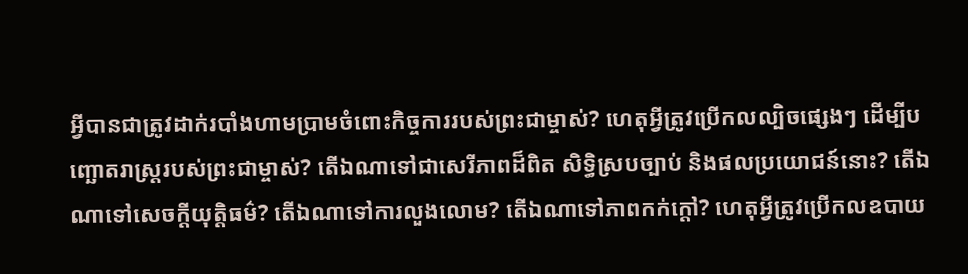អ្វីបានជាត្រូវដាក់របាំងហាមប្រាមចំពោះកិច្ចការរបស់ព្រះជាម្ចាស់? ហេតុអ្វីត្រូវប្រើកលល្បិចផ្សេងៗ ដើម្បីបញ្ឆោតរាស្ត្ររបស់ព្រះជាម្ចាស់? តើឯណាទៅជាសេរីភាពដ៏ពិត សិទ្ធិស្របច្បាប់ និងផលប្រយោជន៍នោះ? តើឯណាទៅសេចក្តីយុត្តិធម៌? តើឯណាទៅការលួងលោម? តើឯណាទៅភាពកក់ក្ដៅ? ហេតុអ្វីត្រូវប្រើកលឧបាយ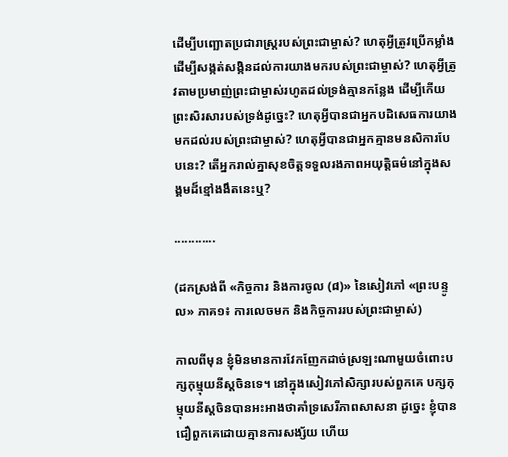ដើម្បីបញ្ឆោតប្រជារាស្ត្ររបស់ព្រះជាម្ចាស់? ហេតុអ្វីត្រូវប្រើកម្លាំង ដើម្បីសង្កត់សង្កិនដល់ការយាងមករបស់ព្រះជាម្ចាស់? ហេតុអ្វីត្រូវតាមប្រមាញ់ព្រះជាម្ចាស់រហូតដល់ទ្រង់គ្មានកន្លែង ដើម្បីកើយព្រះសិរសារបស់ទ្រង់ដូច្នេះ? ហេតុអ្វីបានជាអ្នកបដិសេធការយាងមកដល់របស់ព្រះជាម្ចាស់? ហេតុអ្វីបានជាអ្នកគ្មានមនសិការបែបនេះ? តើអ្នករាល់គ្នាសុខចិត្តទទួលរងភាពអយុត្តិធម៌នៅក្នុងសង្គមដ៏ខ្មៅងងឹតនេះឬ?

............

(ដកស្រង់ពី «កិច្ចការ និងការចូល (៨)» នៃសៀវភៅ «ព្រះបន្ទូល» ភាគ១៖ ការលេចមក និងកិច្ចការរបស់ព្រះជាម្ចាស់)

កាលពីមុន ខ្ញុំមិនមានការវែកញែកដាច់ស្រឡះណាមួយចំពោះបក្សកុម្មុយនីស្តចិនទេ។ នៅក្នុងសៀវភៅសិក្សារបស់ពួកគេ បក្សកុម្មុយនីស្តចិនបានអះអាងថាគាំទ្រសេរីភាពសាសនា ដូច្នេះ ខ្ញុំបានជឿពួកគេដោយគ្មានការសង្ស័យ ហើយ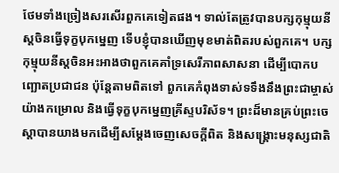ថែមទាំងច្រៀងសរសើរពួកគេទៀតផង។ ទាល់តែត្រូវបានបក្សកុម្មុយនីស្តចិនធ្វើទុក្ខបុកម្នេញ ទើបខ្ញុំបានឃើញមុខមាត់ពិតរបស់ពួកគេ។ បក្សកុម្មុយនីស្តចិនអះអាងថាពួកគេគាំទ្រសេរីភាពសាសនា ដើម្បីបោកបញ្ឆោតប្រជាជន ប៉ុន្តែតាមពិតទៅ ពួកគេកំពុងទាស់ទទឹងនឹងព្រះជាម្ចាស់យ៉ាងកម្រោល និងធ្វើទុក្ខបុកម្នេញគ្រីស្ទបរិស័ទ។ ព្រះដ៏មានគ្រប់ព្រះចេស្ដាបានយាងមកដើម្បីសម្ដែងចេញសេចក្ដីពិត និងសង្រ្គោះមនុស្សជាតិ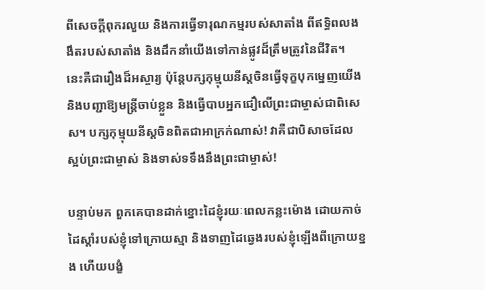ពីសេចក្ដីពុករលួយ និងការធ្វើទារុណកម្មរបស់សាតាំង ពីឥទ្ធិពលងងឹតរបស់សាតាំង និងដឹកនាំយើងទៅកាន់ផ្លូវដ៏ត្រឹមត្រូវនៃជីវិត។ នេះគឺជារឿងដ៏អស្ចារ្យ ប៉ុន្តែបក្សកុម្មុយនីស្តចិនធ្វើទុក្ខបុកម្នេញយើង និងបញ្ជាឱ្យមន្ត្រីចាប់ខ្លួន និងធ្វើបាបអ្នកជឿលើព្រះជាម្ចាស់ជាពិសេស។ បក្សកុម្មុយនីស្តចិនពិតជាអាក្រក់ណាស់! វាគឺជាបិសាចដែលស្អប់ព្រះជាម្ចាស់ និងទាស់ទទឹងនឹងព្រះជាម្ចាស់!

បន្ទាប់មក ពួកគេបានដាក់ខ្នោះដៃខ្ញុំរយៈពេលកន្លះម៉ោង ដោយកាច់ដៃស្តាំរបស់ខ្ញុំទៅក្រោយស្មា និងទាញដៃឆ្វេងរបស់ខ្ញុំឡើងពីក្រោយខ្នង ហើយបង្ខំ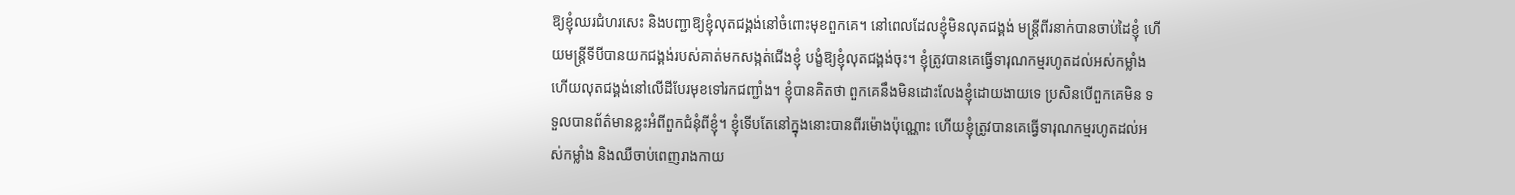ឱ្យខ្ញុំឈរជំហរសេះ និងបញ្ជាឱ្យខ្ញុំលុតជង្គង់នៅចំពោះមុខពួកគេ។ នៅពេលដែលខ្ញុំមិនលុតជង្គង់ មន្ត្រីពីរនាក់បានចាប់ដៃខ្ញុំ ហើយមន្ត្រីទីបីបានយកជង្គង់របស់គាត់មកសង្កត់ជើងខ្ញុំ បង្ខំឱ្យខ្ញុំលុតជង្គង់ចុះ។ ខ្ញុំត្រូវបានគេធ្វើទារុណកម្មរហូតដល់អស់កម្លាំង ហើយលុតជង្គង់នៅលើដីបែរមុខទៅរកជញ្ជាំង។ ខ្ញុំបានគិតថា ពួកគេនឹងមិនដោះលែងខ្ញុំដោយងាយទេ ប្រសិនបើពួកគេមិន ទទួលបានព័ត៌មានខ្លះអំពីពួកជំនុំពីខ្ញុំ។ ខ្ញុំទើបតែនៅក្នុងនោះបានពីរម៉ោងប៉ុណ្ណោះ ហើយខ្ញុំត្រូវបានគេធ្វើទារុណកម្មរហូតដល់អស់កម្លាំង និងឈឺចាប់ពេញរាងកាយ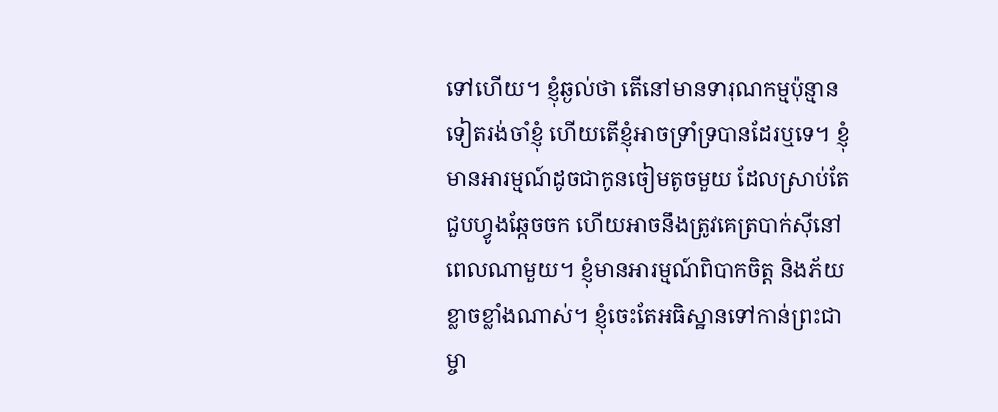ទៅហើយ។ ខ្ញុំឆ្ងល់ថា តើនៅមានទារុណកម្មប៉ុន្មានទៀតរង់ចាំខ្ញុំ ហើយតើខ្ញុំអាចទ្រាំទ្របានដែរឬទេ។ ខ្ញុំមានអារម្មណ៍ដូចជាកូនចៀមតូចមួយ ដែលស្រាប់តែជួបហ្វូងឆ្កែចចក ហើយអាចនឹងត្រូវគេត្របាក់ស៊ីនៅពេលណាមួយ។ ខ្ញុំមានអារម្មណ៍ពិបាកចិត្ត និងភ័យខ្លាចខ្លាំងណាស់។ ខ្ញុំចេះតែអធិស្ឋានទៅកាន់ព្រះជាម្ចា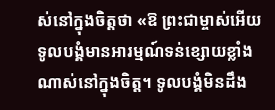ស់នៅក្នុងចិត្តថា «ឱ ព្រះជាម្ចាស់អើយ ទូលបង្គំមានអារម្មណ៍ទន់ខ្សោយខ្លាំងណាស់នៅក្នុងចិត្ត។ ទូលបង្គំមិនដឹង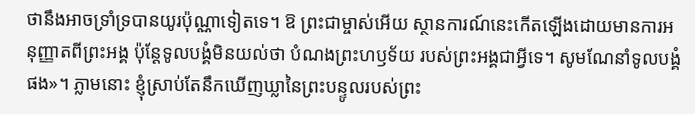ថានឹងអាចទ្រាំទ្របានយូរប៉ុណ្ណាទៀតទេ។ ឱ ព្រះជាម្ចាស់អើយ ស្ថានការណ៍នេះកើតឡើងដោយមានការអនុញ្ញាតពីព្រះអង្គ ប៉ុន្តែទូលបង្គំមិនយល់ថា បំណងព្រះហឫទ័យ របស់ព្រះអង្គជាអ្វីទេ។ សូមណែនាំទូលបង្គំផង»។ ភ្លាមនោះ ខ្ញុំស្រាប់តែនឹកឃើញឃ្លានៃព្រះបន្ទូលរបស់ព្រះ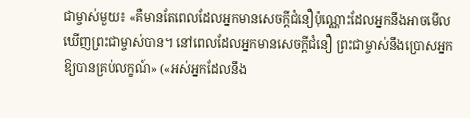ជាម្ចាស់មួយ៖ «គឺមានតែពេលដែលអ្នកមានសេចក្ដីជំនឿប៉ុណ្ណោះដែលអ្នកនឹងអាចមើលឃើញព្រះជាម្ចាស់បាន។ នៅពេលដែលអ្នកមានសេចក្ដីជំនឿ ព្រះជាម្ចាស់នឹងប្រោសអ្នកឱ្យបានគ្រប់លក្ខណ៍» («អស់អ្នកដែលនឹង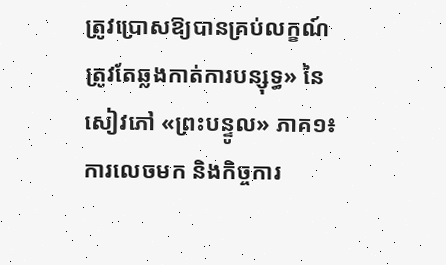ត្រូវប្រោសឱ្យបានគ្រប់លក្ខណ៍ ត្រូវតែឆ្លងកាត់ការបន្សុទ្ធ» នៃសៀវភៅ «ព្រះបន្ទូល» ភាគ១៖ ការលេចមក និងកិច្ចការ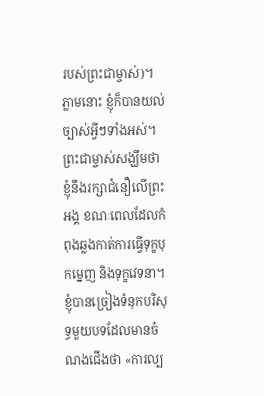របស់ព្រះជាម្ចាស់)។ ភ្លាមនោះ ខ្ញុំក៏បានយល់ច្បាស់អ្វីៗទាំងអស់។ ព្រះជាម្ចាស់សង្ឃឹមថា ខ្ញុំនឹងរក្សាជំនឿលើព្រះអង្គ ខណៈពេលដែលកំពុងឆ្លងកាត់ការធ្វើទុក្ខបុកម្នេញ និងទុក្ខវេទនា។ ខ្ញុំបានច្រៀងទំនុកបរិសុទ្ធមួយបទដែលមានចំណងជើងថា «ការល្ប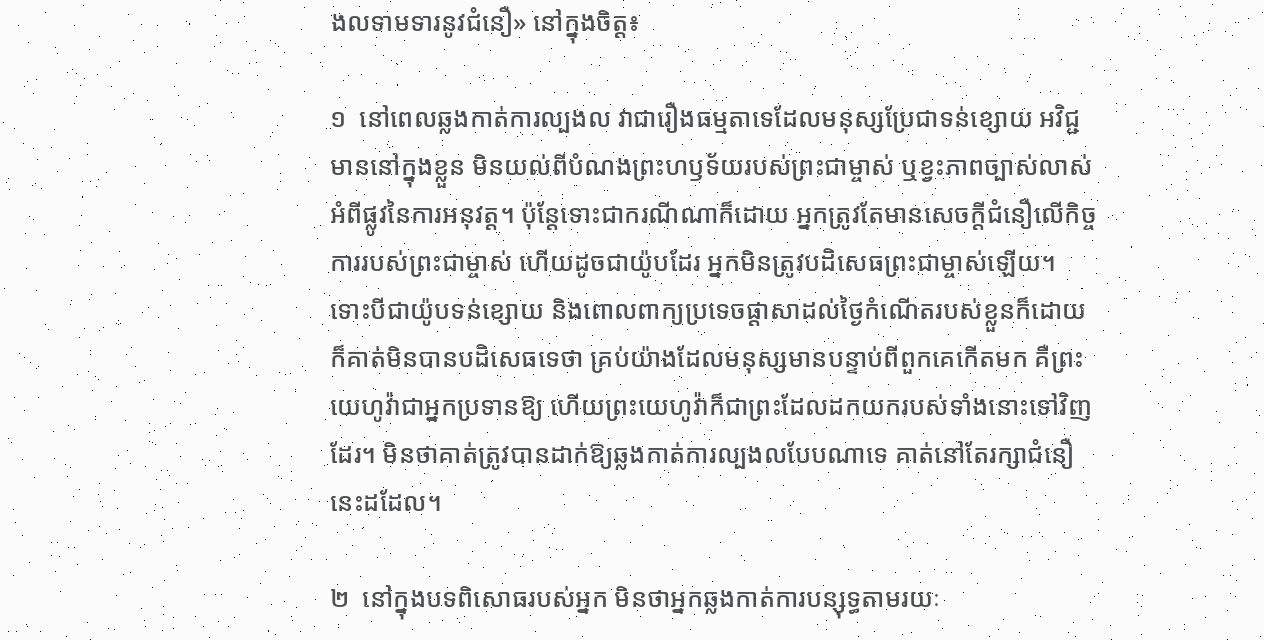ងលទាមទារនូវជំនឿ» នៅក្នុងចិត្ត៖

១  នៅពេលឆ្លងកាត់ការល្បងល វាជារឿងធម្មតាទេដែលមនុស្សប្រែជាទន់ខ្សោយ អវិជ្ជមាននៅក្នុងខ្លួន មិនយល់ពីបំណងព្រះហឫទ័យរបស់ព្រះជាម្ចាស់ ឬខ្វះភាពច្បាស់លាស់អំពីផ្លូវនៃការអនុវត្ត។ ប៉ុន្តែទោះជាករណីណាក៏ដោយ អ្នកត្រូវតែមានសេចក្ដីជំនឿលើកិច្ចការរបស់ព្រះជាម្ចាស់ ហើយដូចជាយ៉ូបដែរ អ្នកមិនត្រូវបដិសេធព្រះជាម្ចាស់ឡើយ។ ទោះបីជាយ៉ូបទន់ខ្សោយ និងពោលពាក្យប្រទេចផ្តាសាដល់ថ្ងៃកំណើតរបស់ខ្លួនក៏ដោយ ក៏គាត់មិនបានបដិសេធទេថា គ្រប់យ៉ាងដែលមនុស្សមានបន្ទាប់ពីពួកគេកើតមក គឺព្រះយេហូវ៉ាជាអ្នកប្រទានឱ្យ ហើយព្រះយេហូវ៉ាក៏ជាព្រះដែលដកយករបស់ទាំងនោះទៅវិញដែរ។ មិនថាគាត់ត្រូវបានដាក់ឱ្យឆ្លងកាត់ការល្បងលបែបណាទេ គាត់នៅតែរក្សាជំនឿនេះដដែល។

២  នៅក្នុងបទពិសោធរបស់អ្នក មិនថាអ្នកឆ្លងកាត់ការបន្សុទ្ធតាមរយៈ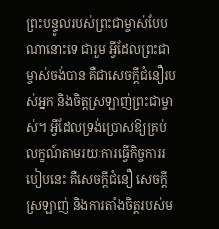ព្រះបន្ទូលរបស់ព្រះជាម្ចាស់បែបណានោះទេ ជារួម អ្វីដែលព្រះជាម្ចាស់ចង់បាន គឺជាសេចក្តីជំនឿរបស់អ្នក និងចិត្តស្រឡាញ់ព្រះជាម្ចាស់។ អ្វីដែលទ្រង់ប្រោសឱ្យគ្រប់លក្ខណ៍តាមរយៈការធ្វើកិច្ចការរបៀបនេះ គឺសេចក្ដីជំនឿ សេចក្តីស្រឡាញ់ និងការតាំងចិត្តរបស់ម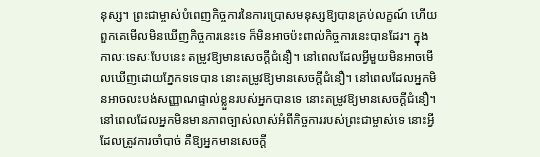នុស្ស។ ព្រះជាម្ចាស់បំពេញកិច្ចការនៃការប្រោសមនុស្សឱ្យបានគ្រប់លក្ខណ៍ ហើយពួកគេមើលមិនឃើញកិច្ចការនេះទេ ក៏មិនអាចប៉ះពាល់កិច្ចការនេះបានដែរ។ ក្នុងកាលៈទេសៈបែបនេះ តម្រូវឱ្យមានសេចក្ដីជំនឿ។ នៅពេលដែលអ្វីមួយមិនអាចមើលឃើញដោយភ្នែកទទេបាន នោះតម្រូវឱ្យមានសេចក្ដីជំនឿ។ នៅពេលដែលអ្នកមិនអាចលះបង់សញ្ញាណផ្ទាល់ខ្លួនរបស់អ្នកបានទេ នោះតម្រូវឱ្យមានសេចក្ដីជំនឿ។ នៅពេលដែលអ្នកមិនមានភាពច្បាស់លាស់អំពីកិច្ចការរបស់ព្រះជាម្ចាស់ទេ នោះអ្វីដែលត្រូវការចាំបាច់ គឺឱ្យអ្នកមានសេចក្ដី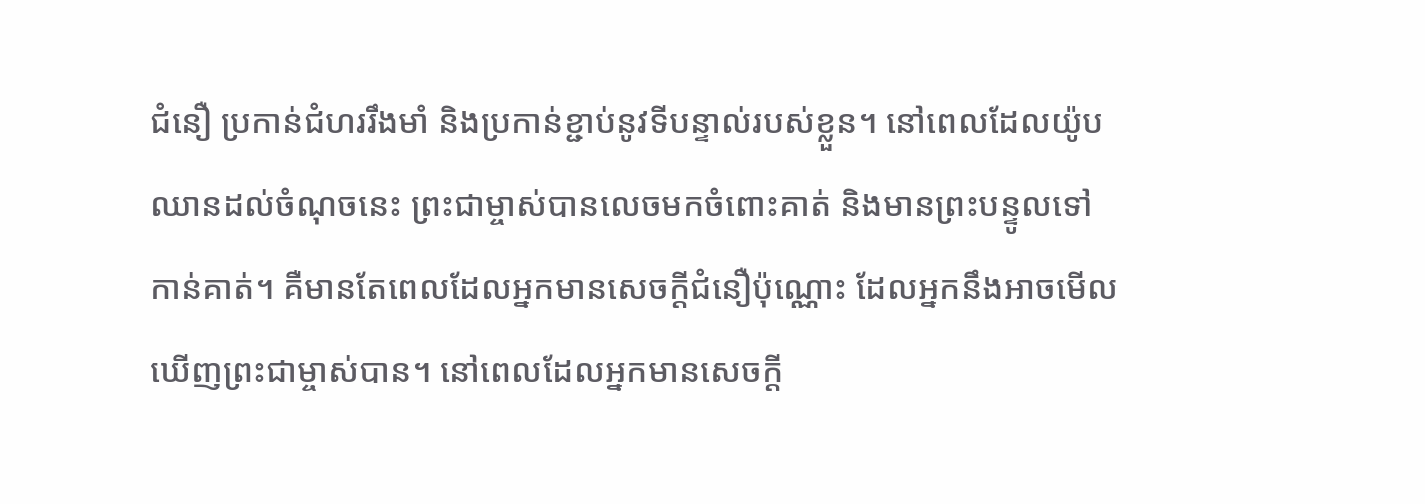ជំនឿ ប្រកាន់ជំហររឹងមាំ និងប្រកាន់ខ្ជាប់នូវទីបន្ទាល់របស់ខ្លួន។ នៅពេលដែលយ៉ូបឈានដល់ចំណុចនេះ ព្រះជាម្ចាស់បានលេចមកចំពោះគាត់ និងមានព្រះបន្ទូលទៅកាន់គាត់។ គឺមានតែពេលដែលអ្នកមានសេចក្ដីជំនឿប៉ុណ្ណោះ ដែលអ្នកនឹងអាចមើលឃើញព្រះជាម្ចាស់បាន។ នៅពេលដែលអ្នកមានសេចក្ដី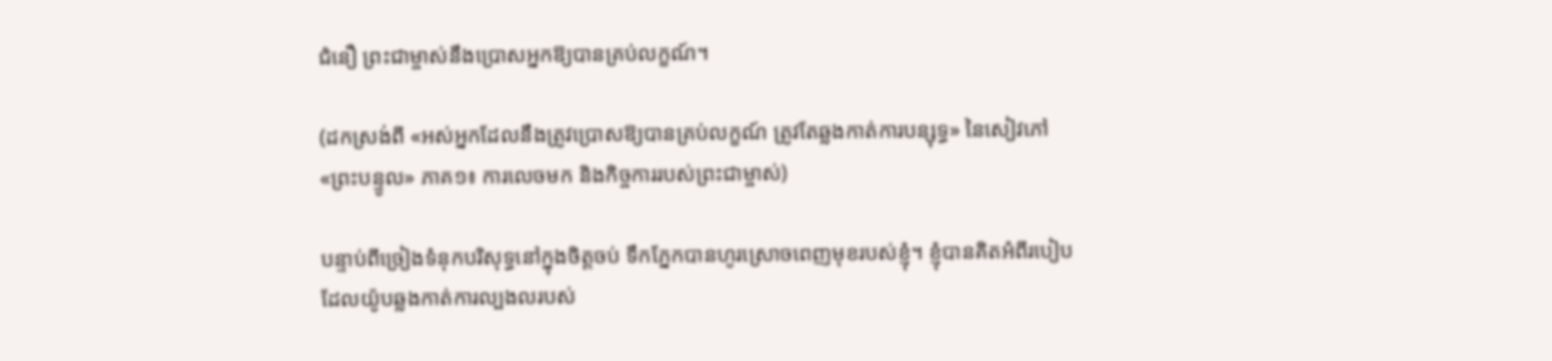ជំនឿ ព្រះជាម្ចាស់នឹងប្រោសអ្នកឱ្យបានគ្រប់លក្ខណ៍។

(ដកស្រង់ពី «អស់អ្នកដែលនឹងត្រូវប្រោសឱ្យបានគ្រប់លក្ខណ៍ ត្រូវតែឆ្លងកាត់ការបន្សុទ្ធ» នៃសៀវភៅ «ព្រះបន្ទូល» ភាគ១៖ ការលេចមក និងកិច្ចការរបស់ព្រះជាម្ចាស់)

បន្ទាប់ពីច្រៀងទំនុកបរិសុទ្ធនៅក្នុងចិត្តចប់ ទឹកភ្នែកបានហូរស្រោចពេញមុខរបស់ខ្ញុំ។ ខ្ញុំបានគិតអំពីរបៀបដែលយ៉ូបឆ្លងកាត់ការល្បងលរបស់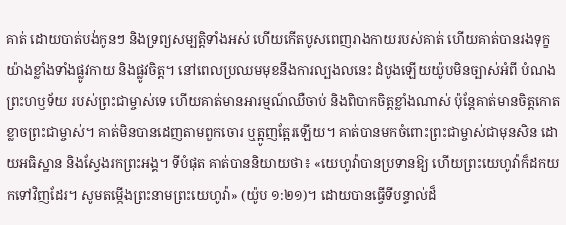គាត់ ដោយបាត់បង់កូនៗ និងទ្រព្យសម្បត្តិទាំងអស់ ហើយកើតបូសពេញរាងកាយរបស់គាត់ ហើយគាត់បានរងទុក្ខយ៉ាងខ្លាំងទាំងផ្លូវកាយ និងផ្លូវចិត្ត។ នៅពេលប្រឈមមុខនឹងការល្បងលនេះ ដំបូងឡើយយ៉ូបមិនច្បាស់អំពី បំណងព្រះហឫទ័យ របស់ព្រះជាម្ចាស់ទេ ហើយគាត់មានអារម្មណ៍ឈឺចាប់ និងពិបាកចិត្តខ្លាំងណាស់ ប៉ុន្តែគាត់មានចិត្តកោតខ្លាចព្រះជាម្ចាស់។ គាត់មិនបានដេញតាមពួកចោរ ឬត្អូញត្អែរឡើយ។ គាត់បានមកចំពោះព្រះជាម្ចាស់ជាមុនសិន ដោយអធិស្ឋាន និងស្វែងរកព្រះអង្គ។ ទីបំផុត គាត់បាននិយាយថា៖ «យេហូវ៉ាបានប្រទានឱ្យ ហើយព្រះយេហូវ៉ាក៏ដកយកទៅវិញដែរ។ សូមតម្កើងព្រះនាមព្រះយេហូវ៉ា» (យ៉ូប ១:២១)។ ដោយបានធ្វើទីបន្ទាល់ដ៏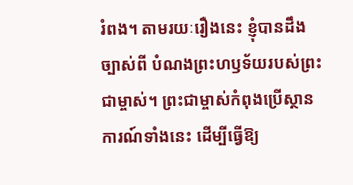រំពង។ តាមរយៈរឿងនេះ ខ្ញុំបានដឹងច្បាស់ពី បំណងព្រះហឫទ័យរបស់ព្រះជាម្ចាស់។ ព្រះជាម្ចាស់កំពុងប្រើស្ថានការណ៍ទាំងនេះ ដើម្បីធ្វើឱ្យ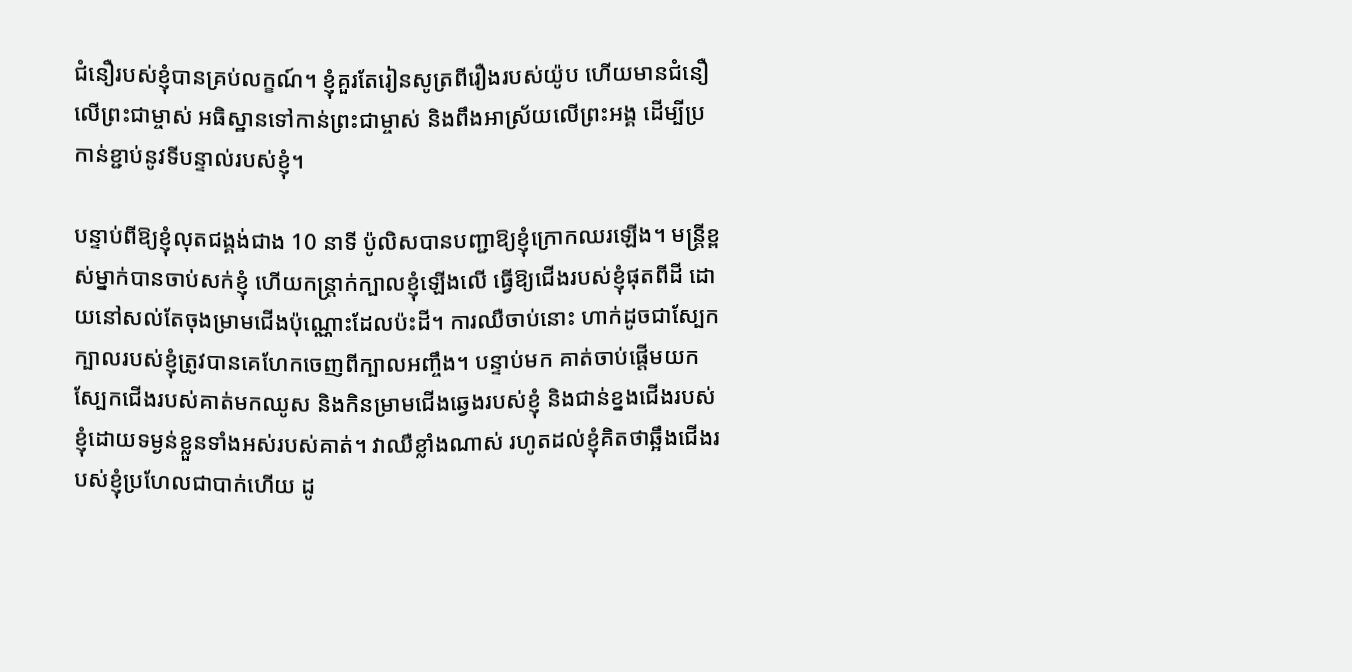ជំនឿរបស់ខ្ញុំបានគ្រប់លក្ខណ៍។ ខ្ញុំគួរតែរៀនសូត្រពីរឿងរបស់យ៉ូប ហើយមានជំនឿលើព្រះជាម្ចាស់ អធិស្ឋានទៅកាន់ព្រះជាម្ចាស់ និងពឹងអាស្រ័យលើព្រះអង្គ ដើម្បីប្រកាន់ខ្ជាប់នូវទីបន្ទាល់របស់ខ្ញុំ។

បន្ទាប់ពីឱ្យខ្ញុំលុតជង្គង់ជាង 10 នាទី ប៉ូលិសបានបញ្ជាឱ្យខ្ញុំក្រោកឈរឡើង។ មន្ត្រីខ្ពស់ម្នាក់បានចាប់សក់ខ្ញុំ ហើយកន្ត្រាក់ក្បាលខ្ញុំឡើងលើ ធ្វើឱ្យជើងរបស់ខ្ញុំផុតពីដី ដោយនៅសល់តែចុងម្រាមជើងប៉ុណ្ណោះដែលប៉ះដី។ ការឈឺចាប់នោះ ហាក់ដូចជាស្បែកក្បាលរបស់ខ្ញុំត្រូវបានគេហែកចេញពីក្បាលអញ្ចឹង។ បន្ទាប់មក គាត់ចាប់ផ្តើមយកស្បែកជើងរបស់គាត់មកឈូស និងកិនម្រាមជើងឆ្វេងរបស់ខ្ញុំ និងជាន់ខ្នងជើងរបស់ខ្ញុំដោយទម្ងន់ខ្លួនទាំងអស់របស់គាត់។ វាឈឺខ្លាំងណាស់ រហូតដល់ខ្ញុំគិតថាឆ្អឹងជើងរបស់ខ្ញុំប្រហែលជាបាក់ហើយ ដូ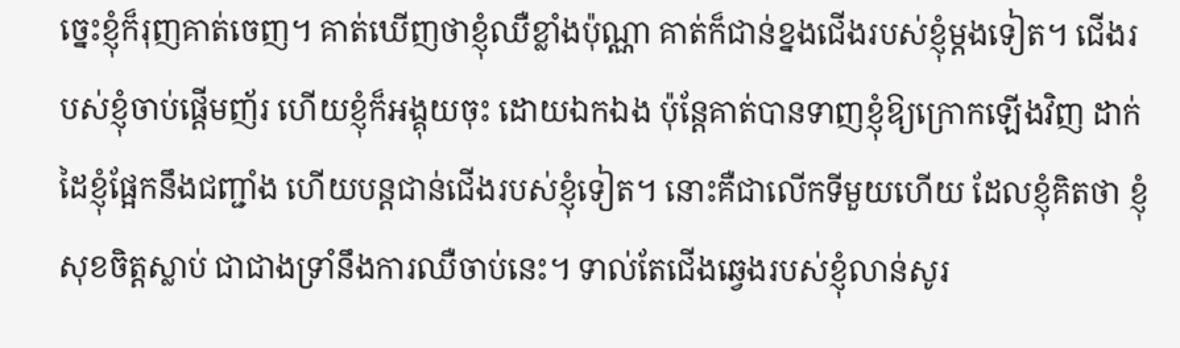ច្នេះខ្ញុំក៏រុញគាត់ចេញ។ គាត់ឃើញថាខ្ញុំឈឺខ្លាំងប៉ុណ្ណា គាត់ក៏ជាន់ខ្នងជើងរបស់ខ្ញុំម្ដងទៀត។ ជើងរបស់ខ្ញុំចាប់ផ្តើមញ័រ ហើយខ្ញុំក៏អង្គុយចុះ ដោយឯកឯង ប៉ុន្តែគាត់បានទាញខ្ញុំឱ្យក្រោកឡើងវិញ ដាក់ដៃខ្ញុំផ្អែកនឹងជញ្ជាំង ហើយបន្តជាន់ជើងរបស់ខ្ញុំទៀត។ នោះគឺជាលើកទីមួយហើយ ដែលខ្ញុំគិតថា ខ្ញុំសុខចិត្តស្លាប់ ជាជាងទ្រាំនឹងការឈឺចាប់នេះ។ ទាល់តែជើងឆ្វេងរបស់ខ្ញុំលាន់សូរ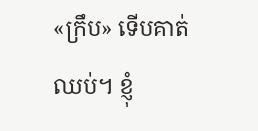«ក្រឹប» ទើបគាត់ឈប់។ ខ្ញុំ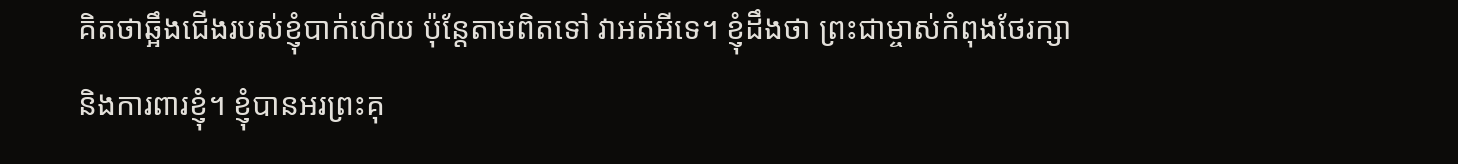គិតថាឆ្អឹងជើងរបស់ខ្ញុំបាក់ហើយ ប៉ុន្តែតាមពិតទៅ វាអត់អីទេ។ ខ្ញុំដឹងថា ព្រះជាម្ចាស់កំពុងថែរក្សា និងការពារខ្ញុំ។ ខ្ញុំបានអរព្រះគុ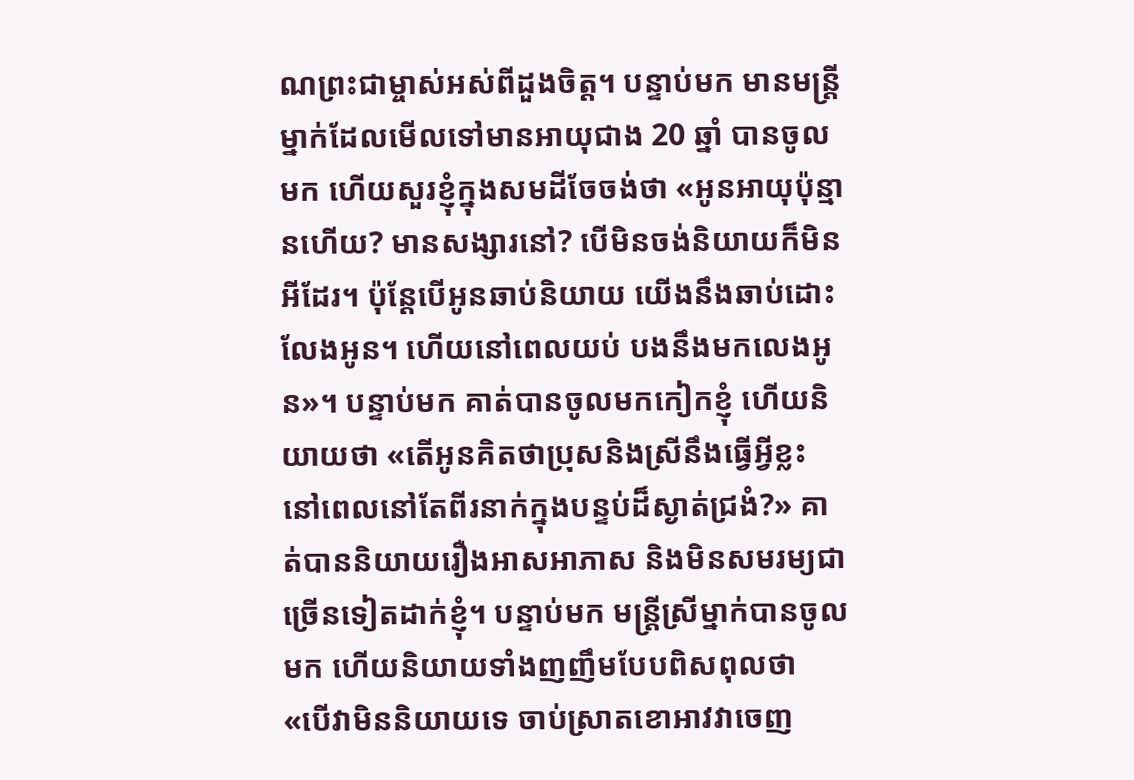ណព្រះជាម្ចាស់អស់ពីដួងចិត្ត។ បន្ទាប់មក មានមន្ត្រីម្នាក់ដែលមើលទៅមានអាយុជាង 20 ឆ្នាំ បានចូលមក ហើយសួរខ្ញុំក្នុងសមដីចែចង់ថា «អូនអាយុប៉ុន្មានហើយ? មានសង្សារនៅ? បើមិនចង់និយាយក៏មិនអីដែរ។ ប៉ុន្តែបើអូនឆាប់និយាយ យើងនឹងឆាប់ដោះលែងអូន។ ហើយនៅពេលយប់ បងនឹងមកលេងអូន»។ បន្ទាប់មក គាត់បានចូលមកកៀកខ្ញុំ ហើយនិយាយថា «តើអូនគិតថាប្រុសនិងស្រីនឹងធ្វើអ្វីខ្លះ នៅពេលនៅតែពីរនាក់ក្នុងបន្ទប់ដ៏ស្ងាត់ជ្រងំ?» គាត់បាននិយាយរឿងអាសអាភាស និងមិនសមរម្យជាច្រើនទៀតដាក់ខ្ញុំ។ បន្ទាប់មក មន្ត្រីស្រីម្នាក់បានចូលមក ហើយនិយាយទាំងញញឹមបែបពិសពុលថា «បើវាមិននិយាយទេ ចាប់ស្រាតខោអាវវាចេញ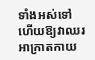ទាំងអស់ទៅ ហើយឱ្យវាឈរអាក្រាតកាយ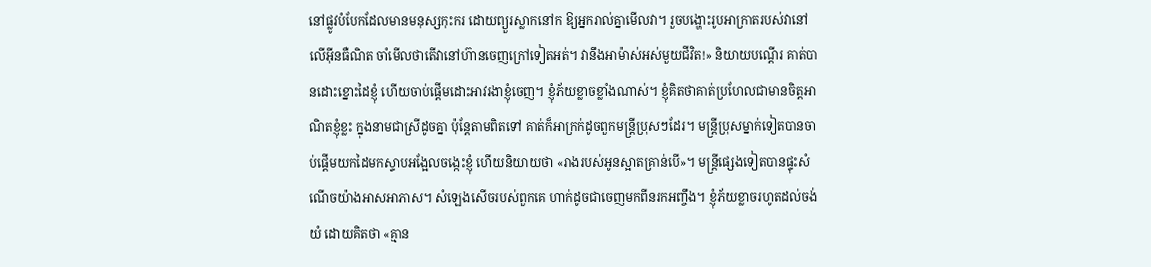នៅផ្លូវបំបែកដែលមានមនុស្សកុះករ ដោយព្យួរស្លាកនៅក ឱ្យអ្នករាល់គ្នាមើលវា។ រួចបង្ហោះរូបអាក្រាតរបស់វានៅលើអ៊ីនធឺណិត ចាំមើលថាតើវានៅហ៊ានចេញក្រៅទៀតអត់។ វានឹងអាម៉ាស់អស់មួយជីវិត!» និយាយបណ្តើរ គាត់បានដោះខ្នោះដៃខ្ញុំ ហើយចាប់ផ្តើមដោះអាវរងាខ្ញុំចេញ។ ខ្ញុំភ័យខ្លាចខ្លាំងណាស់។ ខ្ញុំគិតថាគាត់ប្រហែលជាមានចិត្តអាណិតខ្ញុំខ្លះ ក្នុងនាមជាស្រីដូចគ្នា ប៉ុន្តែតាមពិតទៅ គាត់ក៏អាក្រក់ដូចពួកមន្ត្រីប្រុសៗដែរ។ មន្ត្រីប្រុសម្នាក់ទៀតបានចាប់ផ្តើមយកដៃមកស្ទាបអង្អែលចង្កេះខ្ញុំ ហើយនិយាយថា «រាងរបស់អូនស្អាតគ្រាន់បើ»។ មន្ត្រីផ្សេងទៀតបានផ្ទុះសំណើចយ៉ាងអាសអាភាស។ សំឡេងសើចរបស់ពួកគេ ហាក់ដូចជាចេញមកពីនរកអញ្ចឹង។ ខ្ញុំភ័យខ្លាចរហូតដល់ចង់យំ ដោយគិតថា «គ្មាន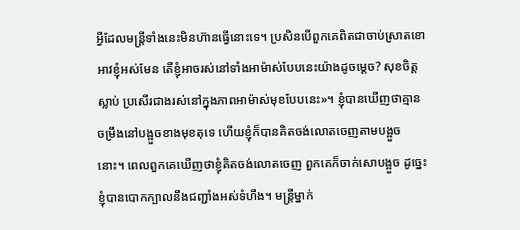អ្វីដែលមន្ត្រីទាំងនេះមិនហ៊ានធ្វើនោះទេ។ ប្រសិនបើពួកគេពិតជាចាប់ស្រាតខោអាវខ្ញុំអស់មែន តើខ្ញុំអាចរស់នៅទាំងអាម៉ាស់បែបនេះយ៉ាងដូចម្តេច? សុខចិត្តស្លាប់ ប្រសើរជាងរស់នៅក្នុងភាពអាម៉ាស់មុខបែបនេះ»។ ខ្ញុំបានឃើញថាគ្មានចម្រឹងនៅបង្អួចខាងមុខតុទេ ហើយខ្ញុំក៏បានគិតចង់លោតចេញតាមបង្អួចនោះ។ ពេលពួកគេឃើញថាខ្ញុំគិតចង់លោតចេញ ពួកគេក៏ចាក់សោបង្អួច ដូច្នេះ ខ្ញុំបានបោកក្បាលនឹងជញ្ជាំងអស់ទំហឹង។ មន្ត្រីម្នាក់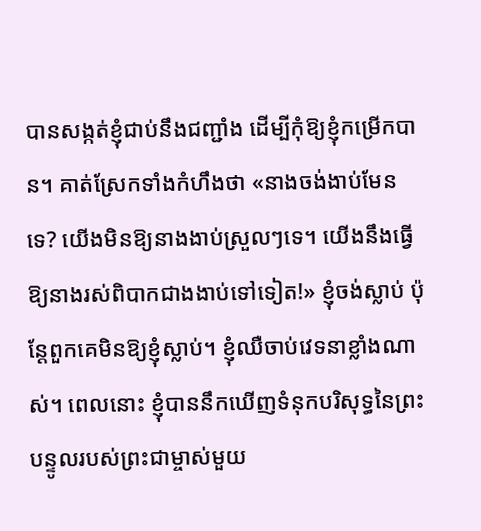បានសង្កត់ខ្ញុំជាប់នឹងជញ្ជាំង ដើម្បីកុំឱ្យខ្ញុំកម្រើកបាន។ គាត់ស្រែកទាំងកំហឹងថា «នាងចង់ងាប់មែនទេ? យើងមិនឱ្យនាងងាប់ស្រួលៗទេ។ យើងនឹងធ្វើឱ្យនាងរស់ពិបាកជាងងាប់ទៅទៀត!» ខ្ញុំចង់ស្លាប់ ប៉ុន្តែពួកគេមិនឱ្យខ្ញុំស្លាប់។ ខ្ញុំឈឺចាប់វេទនាខ្លាំងណាស់។ ពេលនោះ ខ្ញុំបាននឹកឃើញទំនុកបរិសុទ្ធនៃព្រះបន្ទូលរបស់ព្រះជាម្ចាស់មួយ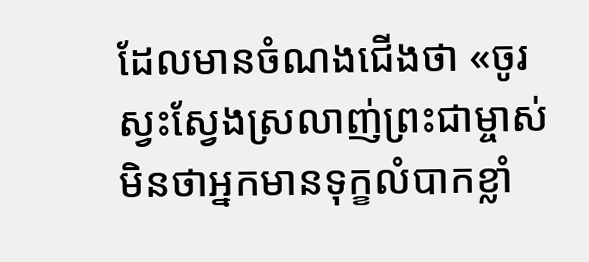ដែលមានចំណងជើងថា «ចូរស្វះស្វែងស្រលាញ់ព្រះជាម្ចាស់ មិនថាអ្នកមានទុក្ខលំបាកខ្លាំ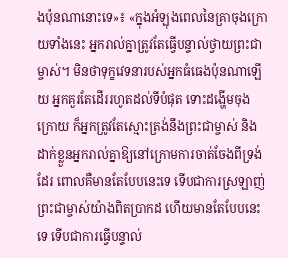ងប៉ុនណានោះទេ»៖ «ក្នុងអំឡុងពេលនៃគ្រាចុងក្រោយទាំងនេះ អ្នករាល់គ្នាត្រូវតែធ្វើបន្ទាល់ថ្វាយព្រះជាម្ចាស់។ មិនថាទុក្ខវេទនារបស់អ្នកធំធេងប៉ុនណាឡើយ អ្នកគួរតែដើររហូតដល់ទីបំផុត ទោះដង្ហើមចុងក្រោយ ក៏អ្នកត្រូវតែស្មោះត្រង់នឹងព្រះជាម្ចាស់ និងដាក់ខ្លួនអ្នករាល់គ្នាឱ្យនៅក្រោមការចាត់ចែងពីទ្រង់ដែរ ពោលគឺមានតែបែបនេះទេ ទើបជាការស្រឡាញ់ព្រះជាម្ចាស់យ៉ាងពិតប្រាកដ ហើយមានតែបែបនេះទេ ទើបជាការធ្វើបន្ទាល់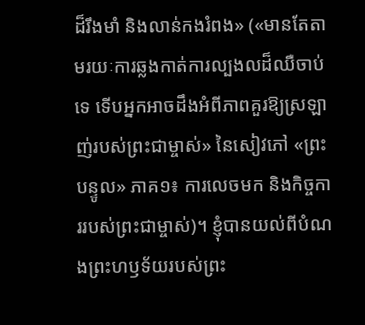ដ៏រឹងមាំ និងលាន់កងរំពង» («មានតែតាមរយៈការឆ្លងកាត់ការល្បងលដ៏ឈឺចាប់ទេ ទើបអ្នកអាចដឹងអំពីភាពគួរឱ្យស្រឡាញ់របស់ព្រះជាម្ចាស់» នៃសៀវភៅ «ព្រះបន្ទូល» ភាគ១៖ ការលេចមក និងកិច្ចការរបស់ព្រះជាម្ចាស់)។ ខ្ញុំបានយល់ពីបំណងព្រះហឫទ័យរបស់ព្រះ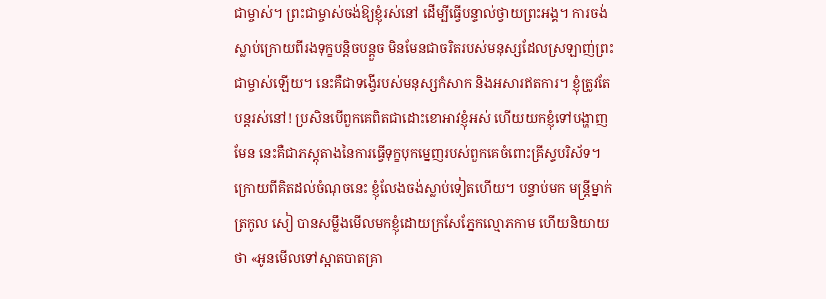ជាម្ចាស់។ ព្រះជាម្ចាស់ចង់ឱ្យខ្ញុំរស់នៅ ដើម្បីធ្វើបន្ទាល់ថ្វាយព្រះអង្គ។ ការចង់ស្លាប់ក្រោយពីរងទុក្ខបន្តិចបន្តួច មិនមែនជាចរិតរបស់មនុស្សដែលស្រឡាញ់ព្រះជាម្ចាស់ឡើយ។ នេះគឺជាទង្វើរបស់មនុស្សកំសាក និងអសារឥតការ។ ខ្ញុំត្រូវតែបន្តរស់នៅ! ប្រសិនបើពួកគេពិតជាដោះខោអាវខ្ញុំអស់ ហើយយកខ្ញុំទៅបង្ហាញមែន នេះគឺជាភស្តុតាងនៃការធ្វើទុក្ខបុកម្នេញរបស់ពួកគេចំពោះគ្រីស្ទបរិស័ទ។ ក្រោយពីគិតដល់ចំណុចនេះ ខ្ញុំលែងចង់ស្លាប់ទៀតហើយ។ បន្ទាប់មក មន្ត្រីម្នាក់ត្រកូល សៀ បានសម្លឹងមើលមកខ្ញុំដោយក្រសែភ្នែកល្មោភកាម ហើយនិយាយថា «អូនមើលទៅស្អាតបាតគ្រា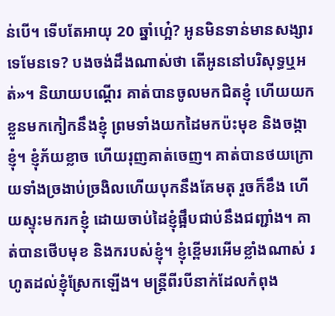ន់បើ។ ទើបតែអាយុ 20 ឆ្នាំហ្អេ៎? អូនមិនទាន់មានសង្សារទេមែនទេ? បងចង់ដឹងណាស់ថា តើអូននៅបរិសុទ្ធឬអត់»។ និយាយបណ្តើរ គាត់បានចូលមកជិតខ្ញុំ ហើយយកខ្លួនមកកៀកនឹងខ្ញុំ ព្រមទាំងយកដៃមកប៉ះមុខ និងចង្កាខ្ញុំ។ ខ្ញុំភ័យខ្លាច ហើយរុញគាត់ចេញ។ គាត់បានថយក្រោយទាំងច្រងាប់ច្រងិលហើយបុកនឹងគែមតុ រួចក៏ខឹង ហើយស្ទុះមករកខ្ញុំ ដោយចាប់ដៃខ្ញុំផ្អឹបជាប់នឹងជញ្ជាំង។ គាត់បានថើបមុខ និងករបស់ខ្ញុំ។ ខ្ញុំខ្ពើមរអើមខ្លាំងណាស់ រហូតដល់ខ្ញុំស្រែកឡើង។ មន្ត្រីពីរបីនាក់ដែលកំពុង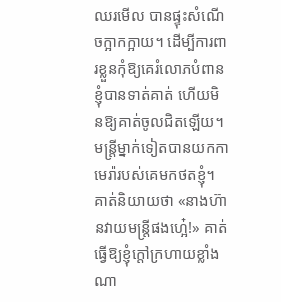ឈរមើល បានផ្ទុះសំណើចក្អាកក្អាយ។ ដើម្បីការពារខ្លួនកុំឱ្យគេរំលោភបំពាន ខ្ញុំបានទាត់គាត់ ហើយមិនឱ្យគាត់ចូលជិតឡើយ។ មន្ត្រីម្នាក់ទៀតបានយកកាមេរ៉ារបស់គេមកថតខ្ញុំ។ គាត់និយាយថា «នាងហ៊ានវាយមន្ត្រីផងហ្អេ៎!» គាត់ធ្វើឱ្យខ្ញុំក្ដៅក្រហាយខ្លាំងណា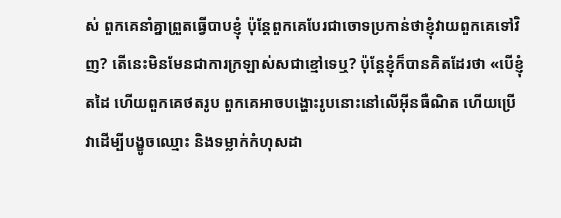ស់ ពួកគេនាំគ្នាព្រួតធ្វើបាបខ្ញុំ ប៉ុន្តែពួកគេបែរជាចោទប្រកាន់ថាខ្ញុំវាយពួកគេទៅវិញ? តើនេះមិនមែនជាការក្រឡាស់សជាខ្មៅទេឬ? ប៉ុន្តែខ្ញុំក៏បានគិតដែរថា «បើខ្ញុំតដៃ ហើយពួកគេថតរូប ពួកគេអាចបង្ហោះរូបនោះនៅលើអ៊ីនធឺណិត ហើយប្រើវាដើម្បីបង្ខូចឈ្មោះ និងទម្លាក់កំហុសដា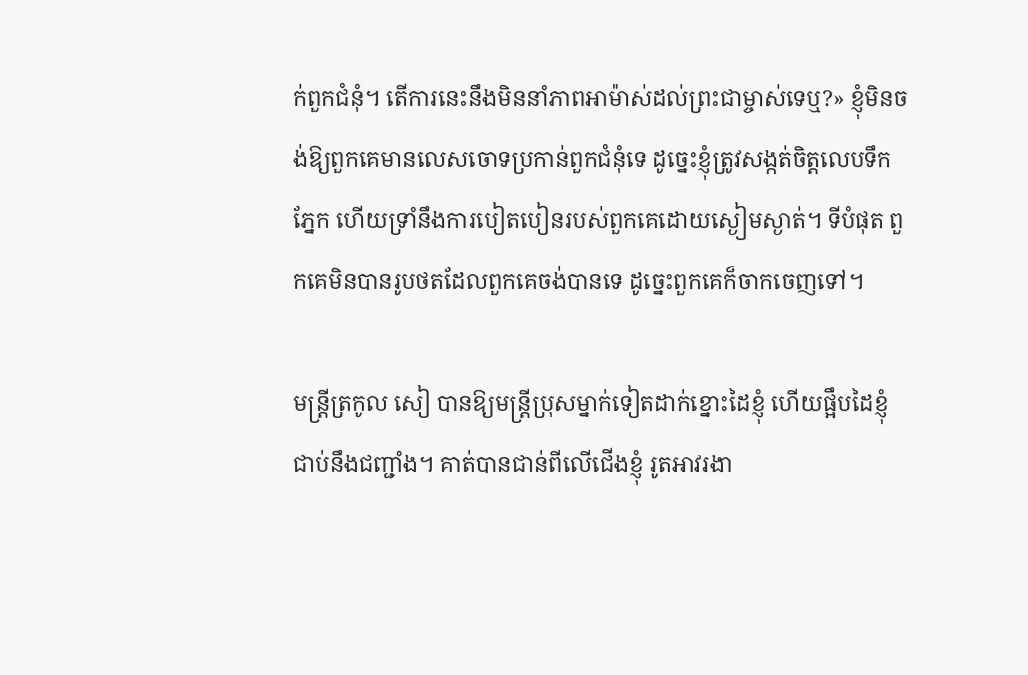ក់ពួកជំនុំ។ តើការនេះនឹងមិននាំភាពអាម៉ាស់ដល់ព្រះជាម្ចាស់ទេឬ?» ខ្ញុំមិនចង់ឱ្យពួកគេមានលេសចោទប្រកាន់ពួកជំនុំទេ ដូច្នេះខ្ញុំត្រូវសង្កត់ចិត្តលេបទឹកភ្នែក ហើយទ្រាំនឹងការបៀតបៀនរបស់ពួកគេដោយស្ងៀមស្ងាត់។ ទីបំផុត ពួកគេមិនបានរូបថតដែលពួកគេចង់បានទេ ដូច្នេះពួកគេក៏ចាកចេញទៅ។

មន្ត្រីត្រកូល សៀ បានឱ្យមន្ត្រីប្រុសម្នាក់ទៀតដាក់ខ្នោះដៃខ្ញុំ ហើយផ្អឹបដៃខ្ញុំជាប់នឹងជញ្ជាំង។ គាត់បានជាន់ពីលើជើងខ្ញុំ រូតអាវរងា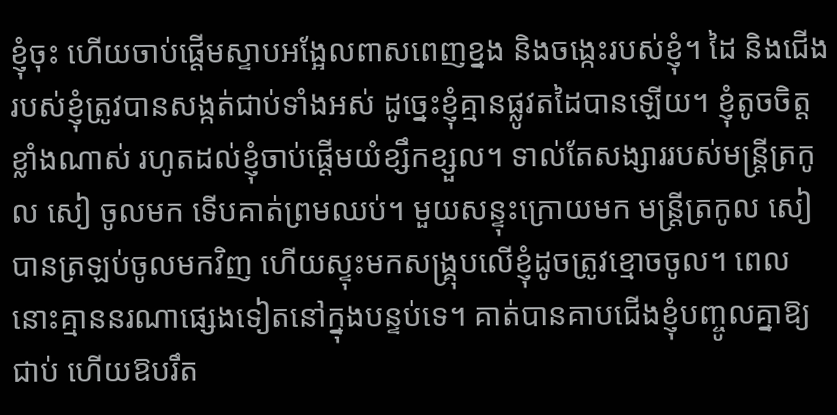ខ្ញុំចុះ ហើយចាប់ផ្តើមស្ទាបអង្អែលពាសពេញខ្នង និងចង្កេះរបស់ខ្ញុំ។ ដៃ និងជើងរបស់ខ្ញុំត្រូវបានសង្កត់ជាប់ទាំងអស់ ដូច្នេះខ្ញុំគ្មានផ្លូវតដៃបានឡើយ។ ខ្ញុំតូចចិត្តខ្លាំងណាស់ រហូតដល់ខ្ញុំចាប់ផ្តើមយំខ្សឹកខ្សួល។ ទាល់តែសង្សាររបស់មន្ត្រីត្រកូល សៀ ចូលមក ទើបគាត់ព្រមឈប់។ មួយសន្ទុះក្រោយមក មន្ត្រីត្រកូល សៀ បានត្រឡប់ចូលមកវិញ ហើយស្ទុះមកសង្គ្រុបលើខ្ញុំដូចត្រូវខ្មោចចូល។ ពេលនោះគ្មាននរណាផ្សេងទៀតនៅក្នុងបន្ទប់ទេ។ គាត់បានគាបជើងខ្ញុំបញ្ចូលគ្នាឱ្យជាប់ ហើយឱបរឹត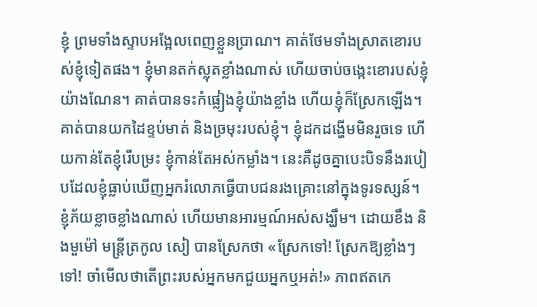ខ្ញុំ ព្រមទាំងស្ទាបអង្អែលពេញខ្លួនប្រាណ។ គាត់ថែមទាំងស្រាតខោរបស់ខ្ញុំទៀតផង។ ខ្ញុំមានតក់ស្លុតខ្លាំងណាស់ ហើយចាប់ចង្កេះខោរបស់ខ្ញុំយ៉ាងណែន។ គាត់បានទះកំផ្លៀងខ្ញុំយ៉ាងខ្លាំង ហើយខ្ញុំក៏ស្រែកឡើង។ គាត់បានយកដៃខ្ទប់មាត់ និងច្រមុះរបស់ខ្ញុំ។ ខ្ញុំដកដង្ហើមមិនរួចទេ ហើយកាន់តែខ្ញុំរើបម្រះ ខ្ញុំកាន់តែអស់កម្លាំង។ នេះគឺដូចគ្នាបេះបិទនឹងរបៀបដែលខ្ញុំធ្លាប់ឃើញអ្នករំលោភធ្វើបាបជនរងគ្រោះនៅក្នុងទូរទស្សន៍។ ខ្ញុំភ័យខ្លាចខ្លាំងណាស់ ហើយមានអារម្មណ៍អស់សង្ឃឹម។ ដោយខឹង និងមួម៉ៅ មន្ត្រីត្រកូល សៀ បានស្រែកថា «ស្រែកទៅ! ស្រែកឱ្យខ្លាំងៗទៅ! ចាំមើលថាតើព្រះរបស់អ្នកមកជួយអ្នកឬអត់!» ភាពឥតកេ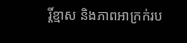រ្តិ៍ខ្មាស និងភាពអាក្រក់រប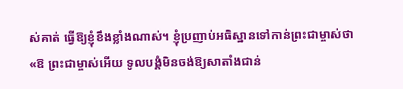ស់គាត់ ធ្វើឱ្យខ្ញុំខឹងខ្លាំងណាស់។ ខ្ញុំប្រញាប់អធិស្ឋានទៅកាន់ព្រះជាម្ចាស់ថា «ឱ ព្រះជាម្ចាស់អើយ ទូលបង្គំមិនចង់ឱ្យសាតាំងជាន់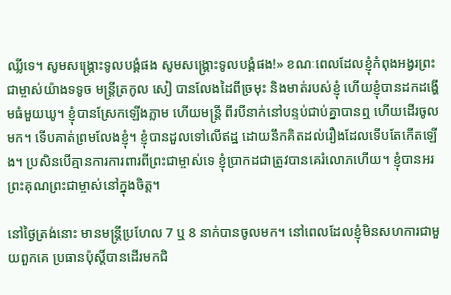ឈ្លីទេ។ សូមសង្រ្គោះទូលបង្គំផង សូមសង្រ្គោះទូលបង្គំផង!» ខណៈពេលដែលខ្ញុំកំពុងអង្វរព្រះជាម្ចាស់យ៉ាងទទូច មន្ត្រីត្រកូល សៀ បានលែងដៃពីច្រមុះ និងមាត់របស់ខ្ញុំ ហើយខ្ញុំបានដកដង្ហើមធំមួយឃូ។ ខ្ញុំបានស្រែកឡើងភ្លាម ហើយមន្ត្រី ពីរបីនាក់នៅបន្ទប់ជាប់គ្នាបានឮ ហើយដើរចូលមក។ ទើបគាត់ព្រមលែងខ្ញុំ។ ខ្ញុំបានដួលទៅលើឥដ្ឋ ដោយនឹកគិតដល់រឿងដែលទើបតែកើតឡើង។ ប្រសិនបើគ្មានការការពារពីព្រះជាម្ចាស់ទេ ខ្ញុំប្រាកដជាត្រូវបានគេរំលោភហើយ។ ខ្ញុំបានអរព្រះគុណព្រះជាម្ចាស់នៅក្នុងចិត្ត។

នៅថ្ងៃត្រង់នោះ មានមន្ត្រីប្រហែល 7 ឬ 8 នាក់បានចូលមក។ នៅពេលដែលខ្ញុំមិនសហការជាមួយពួកគេ ប្រធានប៉ុស្តិ៍បានដើរមកជិ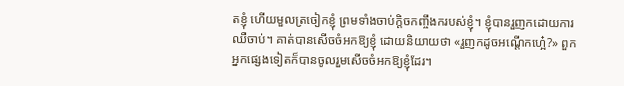តខ្ញុំ ហើយមួលត្រចៀកខ្ញុំ ព្រមទាំងចាប់ក្ដិចកញ្ចឹងករបស់ខ្ញុំ។ ខ្ញុំបានរួញកដោយការឈឺចាប់។ គាត់បានសើចចំអកឱ្យខ្ញុំ ដោយនិយាយថា «រួញកដូចអណ្ដើកហ្អេ៎?» ពួកអ្នកផ្សេងទៀតក៏បានចូលរួមសើចចំអកឱ្យខ្ញុំដែរ។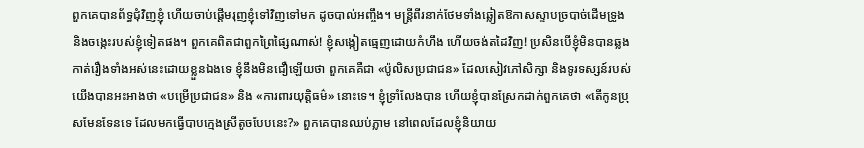ពួកគេបានព័ទ្ធជុំវិញខ្ញុំ ហើយចាប់ផ្តើមរុញខ្ញុំទៅវិញទៅមក ដូចបាល់អញ្ចឹង។ មន្ត្រីពីរនាក់ថែមទាំងឆ្លៀតឱកាសស្ទាបច្របាច់ដើមទ្រូង និងចង្កេះរបស់ខ្ញុំទៀតផង។ ពួកគេពិតជាពួកព្រៃផ្សៃណាស់! ខ្ញុំសង្កៀតធ្មេញដោយកំហឹង ហើយចង់តដៃវិញ! ប្រសិនបើខ្ញុំមិនបានឆ្លងកាត់រឿងទាំងអស់នេះដោយខ្លួនឯងទេ ខ្ញុំនឹងមិនជឿឡើយថា ពួកគេគឺជា «ប៉ូលិសប្រជាជន» ដែលសៀវភៅសិក្សា និងទូរទស្សន៍របស់យើងបានអះអាងថា «បម្រើប្រជាជន» និង «ការពារយុត្តិធម៌» នោះទេ។ ខ្ញុំទ្រាំលែងបាន ហើយខ្ញុំបានស្រែកដាក់ពួកគេថា «តើកូនប្រុសមែនទែនទេ ដែលមកធ្វើបាបក្មេងស្រីតូចបែបនេះ?» ពួកគេបានឈប់ភ្លាម នៅពេលដែលខ្ញុំនិយាយ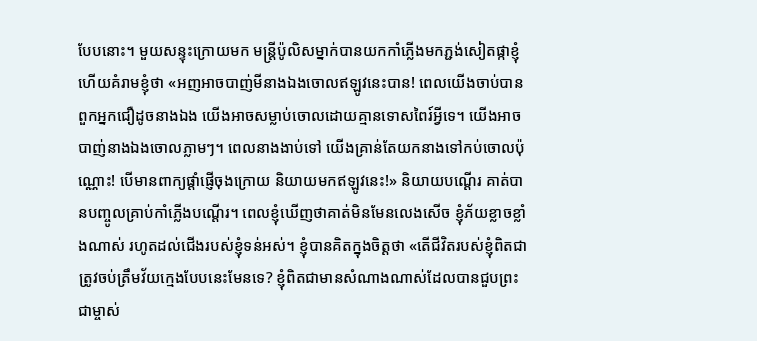បែបនោះ។ មួយសន្ទុះក្រោយមក មន្ត្រីប៉ូលិសម្នាក់បានយកកាំភ្លើងមកភ្ជង់សៀតផ្កាខ្ញុំ ហើយគំរាមខ្ញុំថា «អញអាចបាញ់មីនាងឯងចោលឥឡូវនេះបាន! ពេលយើងចាប់បានពួកអ្នកជឿដូចនាងឯង យើងអាចសម្លាប់ចោលដោយគ្មានទោសពៃរ៍អ្វីទេ។ យើងអាចបាញ់នាងឯងចោលភ្លាមៗ។ ពេលនាងងាប់ទៅ យើងគ្រាន់តែយកនាងទៅកប់ចោលប៉ុណ្ណោះ! បើមានពាក្យផ្តាំផ្ញើចុងក្រោយ និយាយមកឥឡូវនេះ!» និយាយបណ្តើរ គាត់បានបញ្ចូលគ្រាប់កាំភ្លើងបណ្តើរ។ ពេលខ្ញុំឃើញថាគាត់មិនមែនលេងសើច ខ្ញុំភ័យខ្លាចខ្លាំងណាស់ រហូតដល់ជើងរបស់ខ្ញុំទន់អស់។ ខ្ញុំបានគិតក្នុងចិត្តថា «តើជីវិតរបស់ខ្ញុំពិតជាត្រូវចប់ត្រឹមវ័យក្មេងបែបនេះមែនទេ? ខ្ញុំពិតជាមានសំណាងណាស់ដែលបានជួបព្រះជាម្ចាស់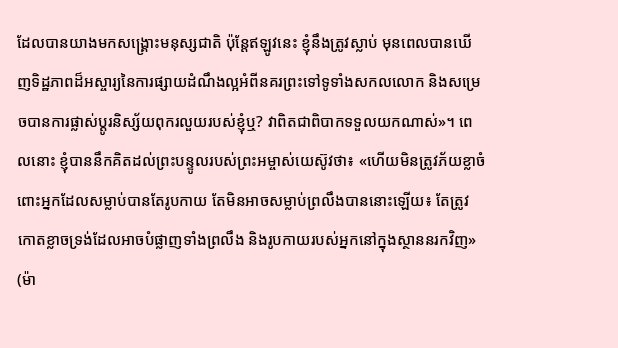ដែលបានយាងមកសង្រ្គោះមនុស្សជាតិ ប៉ុន្តែឥឡូវនេះ ខ្ញុំនឹងត្រូវស្លាប់ មុនពេលបានឃើញទិដ្ឋភាពដ៏អស្ចារ្យនៃការផ្សាយដំណឹងល្អអំពីនគរព្រះទៅទូទាំងសកលលោក និងសម្រេចបានការផ្លាស់ប្ដូរនិស្ស័យពុករលួយរបស់ខ្ញុំឬ? វាពិតជាពិបាកទទួលយកណាស់»។ ពេលនោះ ខ្ញុំបាននឹកគិតដល់ព្រះបន្ទូលរបស់ព្រះអម្ចាស់យេស៊ូវថា៖ «ហើយមិនត្រូវភ័យខ្លាចំពោះអ្នកដែលសម្លាប់បានតែរូបកាយ តែមិនអាចសម្លាប់ព្រលឹងបាននោះឡើយ៖ តែត្រូវកោតខ្លាចទ្រង់ដែលអាចបំផ្លាញទាំងព្រលឹង និងរូបកាយរបស់អ្នកនៅក្នុងស្ថាននរកវិញ» (ម៉ា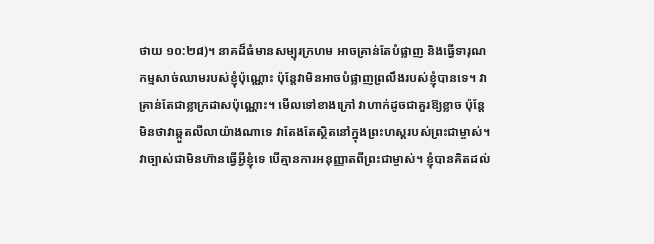ថាយ ១០:២៨)។ នាគដ៏ធំមានសម្បុរក្រហម អាចគ្រាន់តែបំផ្លាញ និងធ្វើទារុណកម្មសាច់ឈាមរបស់ខ្ញុំប៉ុណ្ណោះ ប៉ុន្តែវាមិនអាចបំផ្លាញព្រលឹងរបស់ខ្ញុំបានទេ។ វាគ្រាន់តែជាខ្លាក្រដាសប៉ុណ្ណោះ។ មើលទៅខាងក្រៅ វាហាក់ដូចជាគួរឱ្យខ្លាច ប៉ុន្តែមិនថាវាឆ្កួតលីលាយ៉ាងណាទេ វាតែងតែស្ថិតនៅក្នុងព្រះហស្ដរបស់ព្រះជាម្ចាស់។ វាច្បាស់ជាមិនហ៊ានធ្វើអ្វីខ្ញុំទេ បើគ្មានការអនុញ្ញាតពីព្រះជាម្ចាស់។ ខ្ញុំបានគិតដល់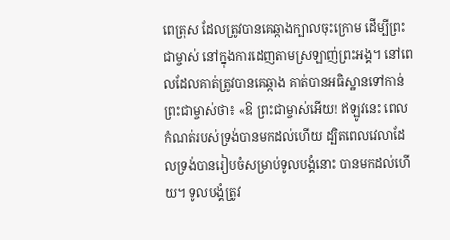ពេត្រុស ដែលត្រូវបានគេឆ្កាងក្បាលចុះក្រោម ដើម្បីព្រះជាម្ចាស់ នៅក្នុងការដេញតាមស្រឡាញ់ព្រះអង្គ។ នៅពេលដែលគាត់ត្រូវបានគេឆ្កាង គាត់បានអធិស្ឋានទៅកាន់ព្រះជាម្ចាស់ថា៖ «ឱ ព្រះជាម្ចាស់អើយ! ឥឡូវនេះ ពេលកំណត់របស់ទ្រង់បានមកដល់ហើយ ដ្បិតពេលវេលាដែលទ្រង់បានរៀបចំសម្រាប់ទូលបង្គំនោះ បានមកដល់ហើយ។ ទូលបង្គំត្រូវ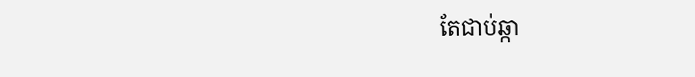តែជាប់ឆ្កា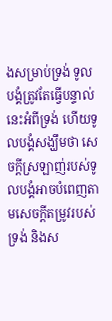ងសម្រាប់ទ្រង់ ទូលបង្គំត្រូវតែធ្វើបន្ទាល់នេះអំពីទ្រង់ ហើយទូលបង្គំសង្ឃឹមថា សេចក្តីស្រឡាញ់របស់ទូលបង្គំអាចបំពេញតាមសេចក្ដីតម្រូវរបស់ទ្រង់ និងស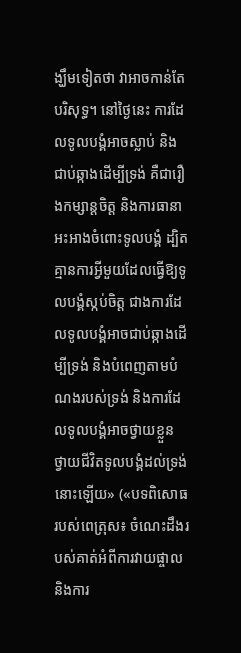ង្ឃឹមទៀតថា វាអាចកាន់តែបរិសុទ្ធ។ នៅថ្ងៃនេះ ការដែលទូលបង្គំអាចស្លាប់ និងជាប់ឆ្កាងដើម្បីទ្រង់ គឺជារឿងកម្សាន្តចិត្ត និងការធានាអះអាងចំពោះទូលបង្គំ ដ្បិតគ្មានការអ្វីមួយដែលធ្វើឱ្យទូលបង្គំស្កប់ចិត្ត ជាងការដែលទូលបង្គំអាចជាប់ឆ្កាងដើម្បីទ្រង់ និងបំពេញតាមបំណងរបស់ទ្រង់ និងការដែលទូលបង្គំអាចថ្វាយខ្លួន ថ្វាយជីវិតទូលបង្គំដល់ទ្រង់នោះឡើយ» («បទពិសោធរបស់ពេត្រុស៖ ចំណេះដឹងរបស់គាត់អំពីការវាយផ្ចាល និងការ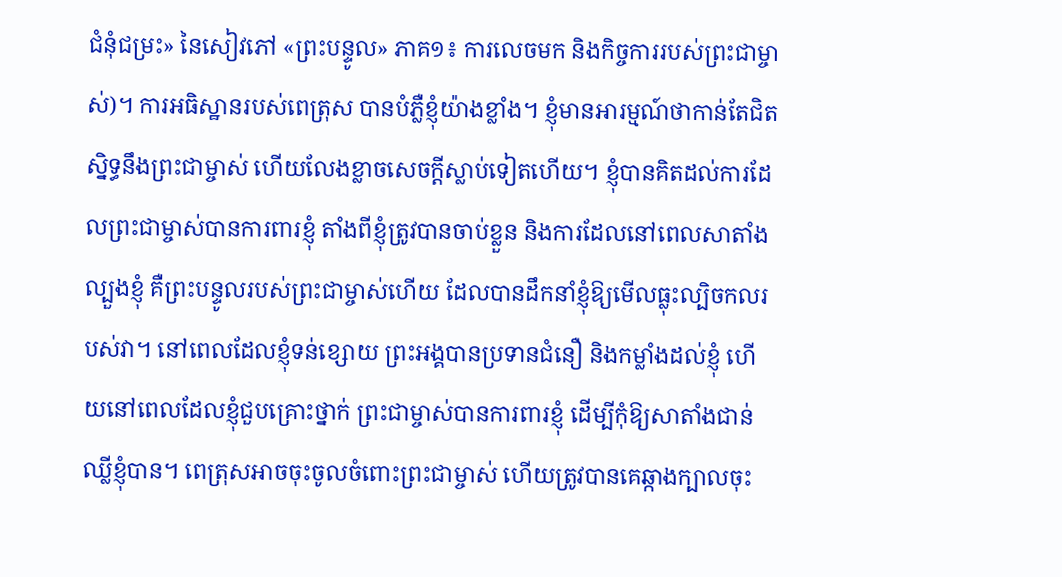ជំនុំជម្រះ» នៃសៀវភៅ «ព្រះបន្ទូល» ភាគ១៖ ការលេចមក និងកិច្ចការរបស់ព្រះជាម្ចាស់)។ ការអធិស្ឋានរបស់ពេត្រុស បានបំភ្លឺខ្ញុំយ៉ាងខ្លាំង។ ខ្ញុំមានអារម្មណ៍ថាកាន់តែជិតស្និទ្ធនឹងព្រះជាម្ចាស់ ហើយលែងខ្លាចសេចក្ដីស្លាប់ទៀតហើយ។ ខ្ញុំបានគិតដល់ការដែលព្រះជាម្ចាស់បានការពារខ្ញុំ តាំងពីខ្ញុំត្រូវបានចាប់ខ្លួន និងការដែលនៅពេលសាតាំងល្បួងខ្ញុំ គឺព្រះបន្ទូលរបស់ព្រះជាម្ចាស់ហើយ ដែលបានដឹកនាំខ្ញុំឱ្យមើលធ្លុះល្បិចកលរបស់វា។ នៅពេលដែលខ្ញុំទន់ខ្សោយ ព្រះអង្គបានប្រទានជំនឿ និងកម្លាំងដល់ខ្ញុំ ហើយនៅពេលដែលខ្ញុំជួបគ្រោះថ្នាក់ ព្រះជាម្ចាស់បានការពារខ្ញុំ ដើម្បីកុំឱ្យសាតាំងជាន់ឈ្លីខ្ញុំបាន។ ពេត្រុសអាចចុះចូលចំពោះព្រះជាម្ចាស់ ហើយត្រូវបានគេឆ្កាងក្បាលចុះ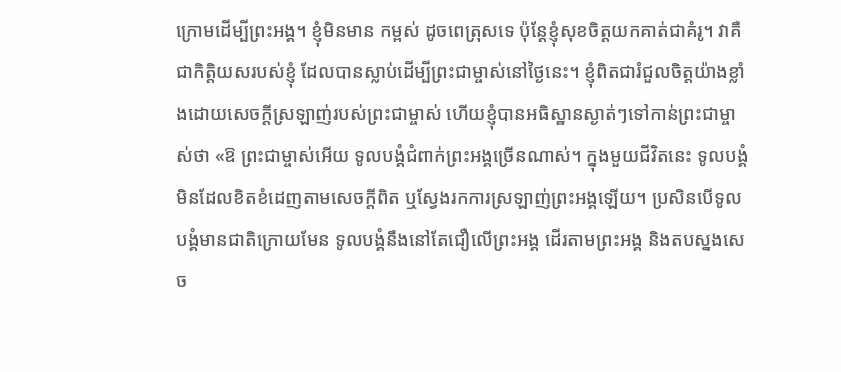ក្រោមដើម្បីព្រះអង្គ។ ខ្ញុំមិនមាន កម្ពស់ ដូចពេត្រុសទេ ប៉ុន្តែខ្ញុំសុខចិត្តយកគាត់ជាគំរូ។ វាគឺជាកិត្តិយសរបស់ខ្ញុំ ដែលបានស្លាប់ដើម្បីព្រះជាម្ចាស់នៅថ្ងៃនេះ។ ខ្ញុំពិតជារំជួលចិត្តយ៉ាងខ្លាំងដោយសេចក្ដីស្រឡាញ់របស់ព្រះជាម្ចាស់ ហើយខ្ញុំបានអធិស្ឋានស្ងាត់ៗទៅកាន់ព្រះជាម្ចាស់ថា «ឱ ព្រះជាម្ចាស់អើយ ទូលបង្គំជំពាក់ព្រះអង្គច្រើនណាស់។ ក្នុងមួយជីវិតនេះ ទូលបង្គំមិនដែលខិតខំដេញតាមសេចក្ដីពិត ឬស្វែងរកការស្រឡាញ់ព្រះអង្គឡើយ។ ប្រសិនបើទូលបង្គំមានជាតិក្រោយមែន ទូលបង្គំនឹងនៅតែជឿលើព្រះអង្គ ដើរតាមព្រះអង្គ និងតបស្នងសេច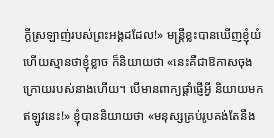ក្ដីស្រឡាញ់របស់ព្រះអង្គដដែល!» មន្ត្រីខ្លះបានឃើញខ្ញុំយំ ហើយស្មានថាខ្ញុំខ្លាច ក៏និយាយថា «នេះគឺជាឱកាសចុងក្រោយរបស់នាងហើយ។ បើមានពាក្យផ្តាំផ្ញើអ្វី និយាយមកឥឡូវនេះ!» ខ្ញុំបាននិយាយថា «មនុស្សគ្រប់រូបគង់តែនឹង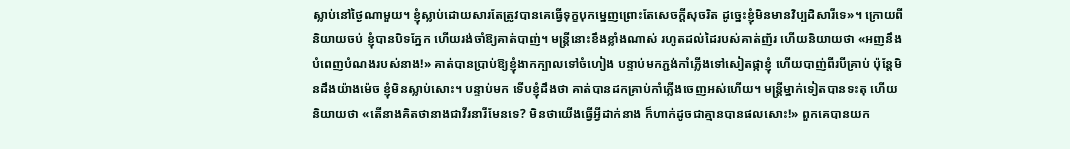ស្លាប់នៅថ្ងៃណាមួយ។ ខ្ញុំស្លាប់ដោយសារតែត្រូវបានគេធ្វើទុក្ខបុកម្នេញព្រោះតែសេចក្ដីសុចរិត ដូច្នេះខ្ញុំមិនមានវិប្បដិសារីទេ»។ ក្រោយពីនិយាយចប់ ខ្ញុំបានបិទភ្នែក ហើយរង់ចាំឱ្យគាត់បាញ់។ មន្ត្រីនោះខឹងខ្លាំងណាស់ រហូតដល់ដៃរបស់គាត់ញ័រ ហើយនិយាយថា «អញនឹងបំពេញបំណងរបស់នាង!» គាត់បានប្រាប់ឱ្យខ្ញុំងាកក្បាលទៅចំហៀង បន្ទាប់មកភ្ជង់កាំភ្លើងទៅសៀតផ្កាខ្ញុំ ហើយបាញ់ពីរបីគ្រាប់ ប៉ុន្តែមិនដឹងយ៉ាងម៉េច ខ្ញុំមិនស្លាប់សោះ។ បន្ទាប់មក ទើបខ្ញុំដឹងថា គាត់បានដកគ្រាប់កាំភ្លើងចេញអស់ហើយ។ មន្ត្រីម្នាក់ទៀតបានទះតុ ហើយនិយាយថា «តើនាងគិតថានាងជាវីរនារីមែនទេ? មិនថាយើងធ្វើអ្វីដាក់នាង ក៏ហាក់ដូចជាគ្មានបានផលសោះ!» ពួកគេបានយក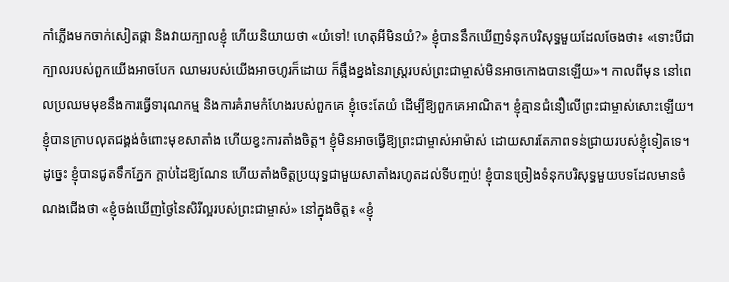កាំភ្លើងមកចាក់សៀតផ្កា និងវាយក្បាលខ្ញុំ ហើយនិយាយថា «យំទៅ! ហេតុអីមិនយំ?» ខ្ញុំបាននឹកឃើញទំនុកបរិសុទ្ធមួយដែលចែងថា៖ «ទោះបីជាក្បាលរបស់ពួកយើងអាចបែក ឈាមរបស់យើងអាចហូរក៏ដោយ ក៏ឆ្អឹងខ្នងនៃរាស្ត្ររបស់ព្រះជាម្ចាស់មិនអាចកោងបានឡើយ»។ កាលពីមុន នៅពេលប្រឈមមុខនឹងការធ្វើទារុណកម្ម និងការគំរាមកំហែងរបស់ពួកគេ ខ្ញុំចេះតែយំ ដើម្បីឱ្យពួកគេអាណិត។ ខ្ញុំគ្មានជំនឿលើព្រះជាម្ចាស់សោះឡើយ។ ខ្ញុំបានក្រាបលុតជង្គង់ចំពោះមុខសាតាំង ហើយខ្វះការតាំងចិត្ត។ ខ្ញុំមិនអាចធ្វើឱ្យព្រះជាម្ចាស់អាម៉ាស់ ដោយសារតែភាពទន់ជ្រាយរបស់ខ្ញុំទៀតទេ។ ដូច្នេះ ខ្ញុំបានជូតទឹកភ្នែក ក្ដាប់ដៃឱ្យណែន ហើយតាំងចិត្តប្រយុទ្ធជាមួយសាតាំងរហូតដល់ទីបញ្ចប់! ខ្ញុំបានច្រៀងទំនុកបរិសុទ្ធមួយបទដែលមានចំណងជើងថា «ខ្ញុំចង់ឃើញថ្ងៃនៃសិរីល្អរបស់ព្រះជាម្ចាស់» នៅក្នុងចិត្ត៖ «ខ្ញុំ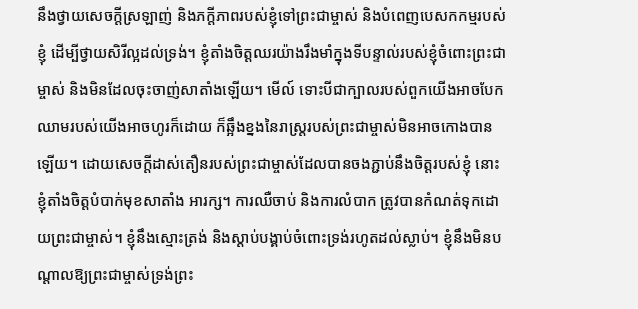នឹងថ្វាយសេចក្ដីស្រឡាញ់ និងភក្ដីភាពរបស់ខ្ញុំទៅព្រះជាម្ចាស់ និងបំពេញបេសកកម្មរបស់ខ្ញុំ ដើម្បីថ្វាយសិរីល្អដល់ទ្រង់។ ខ្ញុំតាំងចិត្តឈរយ៉ាងរឹងមាំក្នុងទីបន្ទាល់របស់ខ្ញុំចំពោះព្រះជាម្ចាស់ និងមិនដែលចុះចាញ់សាតាំងឡើយ។ មើល៍ ទោះបីជាក្បាលរបស់ពួកយើងអាចបែក ឈាមរបស់យើងអាចហូរក៏ដោយ ក៏ឆ្អឹងខ្នងនៃរាស្ត្ររបស់ព្រះជាម្ចាស់មិនអាចកោងបានឡើយ។ ដោយសេចក្ដីដាស់តឿនរបស់ព្រះជាម្ចាស់ដែលបានចងភ្ជាប់នឹងចិត្តរបស់ខ្ញុំ នោះខ្ញុំតាំងចិត្តបំបាក់មុខសាតាំង អារក្ស។ ការឈឺចាប់ និងការលំបាក ត្រូវបានកំណត់ទុកដោយព្រះជាម្ចាស់។ ខ្ញុំនឹងស្មោះត្រង់ និងស្ដាប់បង្គាប់ចំពោះទ្រង់រហូតដល់ស្លាប់។ ខ្ញុំនឹងមិនបណ្ដាលឱ្យព្រះជាម្ចាស់ទ្រង់ព្រះ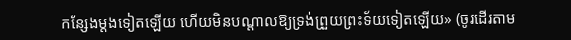កន្សែងម្ដងទៀតឡើយ ហើយមិនបណ្ដាលឱ្យទ្រង់ព្រួយព្រះទ័យទៀតឡើយ» (ចូរដើរតាម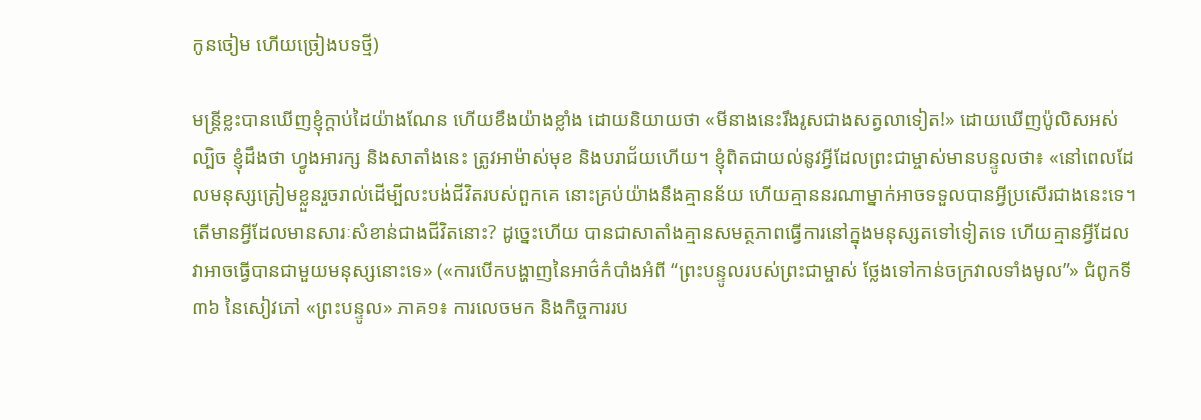កូនចៀម ហើយច្រៀងបទថ្មី)

មន្ត្រីខ្លះបានឃើញខ្ញុំក្ដាប់ដៃយ៉ាងណែន ហើយខឹងយ៉ាងខ្លាំង ដោយនិយាយថា «មីនាងនេះរឹងរូសជាងសត្វលាទៀត!» ដោយឃើញប៉ូលិសអស់ល្បិច ខ្ញុំដឹងថា ហ្វូងអារក្ស និងសាតាំងនេះ ត្រូវអាម៉ាស់មុខ និងបរាជ័យហើយ។ ខ្ញុំពិតជាយល់នូវអ្វីដែលព្រះជាម្ចាស់មានបន្ទូលថា៖ «នៅពេលដែលមនុស្សត្រៀមខ្លួនរួចរាល់ដើម្បីលះបង់ជីវិតរបស់ពួកគេ នោះគ្រប់យ៉ាងនឹងគ្មានន័យ ហើយគ្មាននរណាម្នាក់អាចទទួលបានអ្វីប្រសើរជាងនេះទេ។ តើមានអ្វីដែលមានសារៈសំខាន់ជាងជីវិតនោះ? ដូច្នេះហើយ បានជាសាតាំងគ្មានសមត្ថភាពធ្វើការនៅក្នុងមនុស្សតទៅទៀតទេ ហើយគ្មានអ្វីដែលវាអាចធ្វើបានជាមួយមនុស្សនោះទេ» («ការបើកបង្ហាញនៃអាថ៌កំបាំងអំពី “ព្រះបន្ទូលរបស់ព្រះជាម្ចាស់ ថ្លែងទៅកាន់ចក្រវាលទាំងមូល”» ជំពូកទី ៣៦ នៃសៀវភៅ «ព្រះបន្ទូល» ភាគ១៖ ការលេចមក និងកិច្ចការរប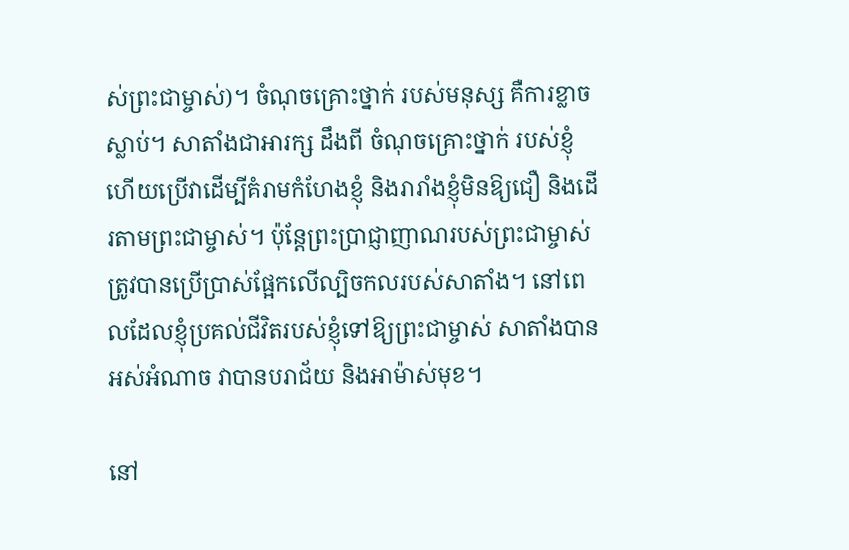ស់ព្រះជាម្ចាស់)។ ចំណុចគ្រោះថ្នាក់ របស់មនុស្ស គឺការខ្លាចស្លាប់។ សាតាំងជាអារក្ស ដឹងពី ចំណុចគ្រោះថ្នាក់ របស់ខ្ញុំ ហើយប្រើវាដើម្បីគំរាមកំហែងខ្ញុំ និងរារាំងខ្ញុំមិនឱ្យជឿ និងដើរតាមព្រះជាម្ចាស់។ ប៉ុន្តែព្រះប្រាជ្ញាញាណរបស់ព្រះជាម្ចាស់ ត្រូវបានប្រើប្រាស់ផ្អែកលើល្បិចកលរបស់សាតាំង។ នៅពេលដែលខ្ញុំប្រគល់ជីវិតរបស់ខ្ញុំទៅឱ្យព្រះជាម្ចាស់ សាតាំងបានអស់អំណាច វាបានបរាជ័យ និងអាម៉ាស់មុខ។

នៅ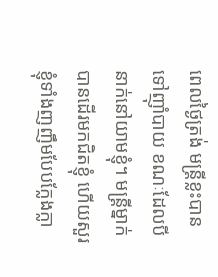ពេលថ្ងៃត្រង់ មន្ត្រីខ្លះបានទៅញ៉ាំបាយ ខណៈដែលបីនាក់នៅយាមខ្ញុំ។ មន្ត្រីម្នាក់បានដើរមកជិតខ្ញុំ ហើយសួរខ្ញុំទាំងញញឹមបែបក្លែងក្លា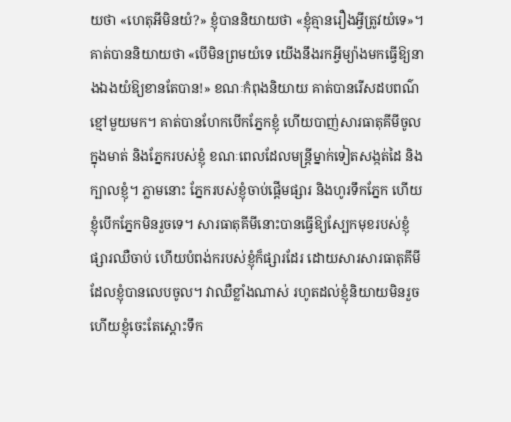យថា «ហេតុអីមិនយំ?» ខ្ញុំបាននិយាយថា «ខ្ញុំគ្មានរឿងអ្វីត្រូវយំទេ»។ គាត់បាននិយាយថា «បើមិនព្រមយំទេ យើងនឹងរកអ្វីម្យ៉ាងមកធ្វើឱ្យនាងឯងយំឱ្យខានតែបាន!» ខណៈកំពុងនិយាយ គាត់បានរើសដបពណ៌ខ្មៅមួយមក។ គាត់បានហែកបើកភ្នែកខ្ញុំ ហើយបាញ់សារធាតុគីមីចូលក្នុងមាត់ និងភ្នែករបស់ខ្ញុំ ខណៈពេលដែលមន្ត្រីម្នាក់ទៀតសង្កត់ដៃ និងក្បាលខ្ញុំ។ ភ្លាមនោះ ភ្នែករបស់ខ្ញុំចាប់ផ្តើមផ្សារ និងហូរទឹកភ្នែក ហើយខ្ញុំបើកភ្នែកមិនរួចទេ។ សារធាតុគីមីនោះបានធ្វើឱ្យស្បែកមុខរបស់ខ្ញុំផ្សារឈឺចាប់ ហើយបំពង់ករបស់ខ្ញុំក៏ផ្សារដែរ ដោយសារសារធាតុគីមីដែលខ្ញុំបានលេបចូល។ វាឈឺខ្លាំងណាស់ រហូតដល់ខ្ញុំនិយាយមិនរួច ហើយខ្ញុំចេះតែស្តោះទឹក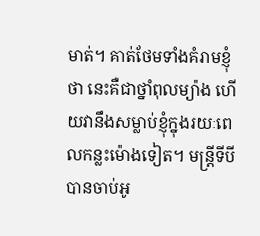មាត់។ គាត់ថែមទាំងគំរាមខ្ញុំថា នេះគឺជាថ្នាំពុលម្យ៉ាង ហើយវានឹងសម្លាប់ខ្ញុំក្នុងរយៈពេលកន្លះម៉ោងទៀត។ មន្ត្រីទីបីបានចាប់អូ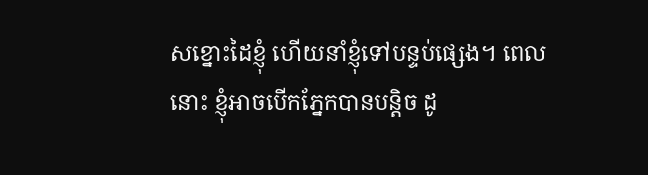សខ្នោះដៃខ្ញុំ ហើយនាំខ្ញុំទៅបន្ទប់ផ្សេង។ ពេលនោះ ខ្ញុំអាចបើកភ្នែកបានបន្តិច ដូ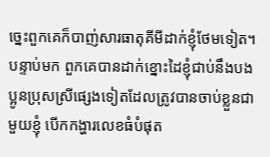ច្នេះពួកគេក៏បាញ់សារធាតុគីមីដាក់ខ្ញុំថែមទៀត។ បន្ទាប់មក ពួកគេបានដាក់ខ្នោះដៃខ្ញុំជាប់នឹងបងប្អូនប្រុសស្រីផ្សេងទៀតដែលត្រូវបានចាប់ខ្លួនជាមួយខ្ញុំ បើកកង្ហារលេខធំបំផុត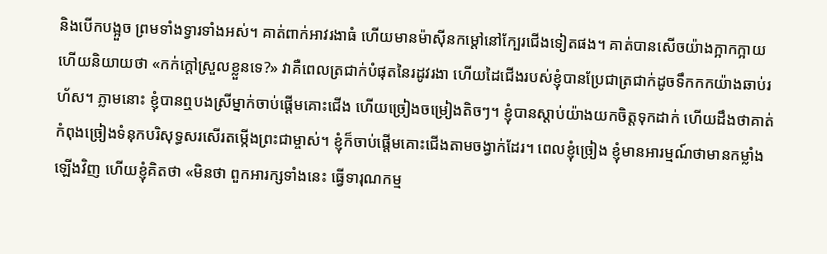និងបើកបង្អួច ព្រមទាំងទ្វារទាំងអស់។ គាត់ពាក់អាវរងាធំ ហើយមានម៉ាស៊ីនកម្តៅនៅក្បែរជើងទៀតផង។ គាត់បានសើចយ៉ាងក្អាកក្អាយ ហើយនិយាយថា «កក់ក្តៅស្រួលខ្លួនទេ?» វាគឺពេលត្រជាក់បំផុតនៃរដូវរងា ហើយដៃជើងរបស់ខ្ញុំបានប្រែជាត្រជាក់ដូចទឹកកកយ៉ាងឆាប់រហ័ស។ ភ្លាមនោះ ខ្ញុំបានឮបងស្រីម្នាក់ចាប់ផ្តើមគោះជើង ហើយច្រៀងចម្រៀងតិចៗ។ ខ្ញុំបានស្តាប់យ៉ាងយកចិត្តទុកដាក់ ហើយដឹងថាគាត់កំពុងច្រៀងទំនុកបរិសុទ្ធសរសើរតម្កើងព្រះជាម្ចាស់។ ខ្ញុំក៏ចាប់ផ្តើមគោះជើងតាមចង្វាក់ដែរ។ ពេលខ្ញុំច្រៀង ខ្ញុំមានអារម្មណ៍ថាមានកម្លាំងឡើងវិញ ហើយខ្ញុំគិតថា «មិនថា ពួកអារក្សទាំងនេះ ធ្វើទារុណកម្ម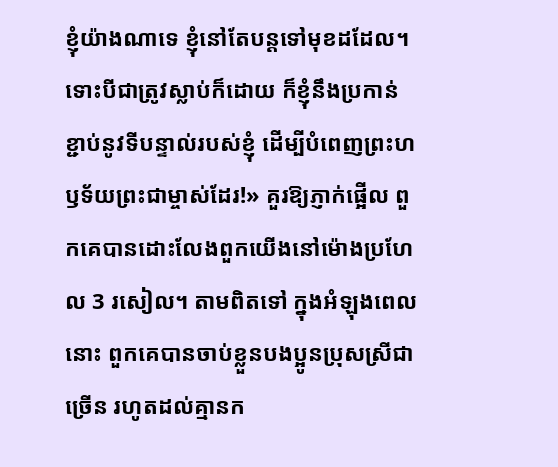ខ្ញុំយ៉ាងណាទេ ខ្ញុំនៅតែបន្តទៅមុខដដែល។ ទោះបីជាត្រូវស្លាប់ក៏ដោយ ក៏ខ្ញុំនឹងប្រកាន់ខ្ជាប់នូវទីបន្ទាល់របស់ខ្ញុំ ដើម្បីបំពេញព្រះហឫទ័យព្រះជាម្ចាស់ដែរ!» គួរឱ្យភ្ញាក់ផ្អើល ពួកគេបានដោះលែងពួកយើងនៅម៉ោងប្រហែល 3 រសៀល។ តាមពិតទៅ ក្នុងអំឡុងពេលនោះ ពួកគេបានចាប់ខ្លួនបងប្អូនប្រុសស្រីជាច្រើន រហូតដល់គ្មានក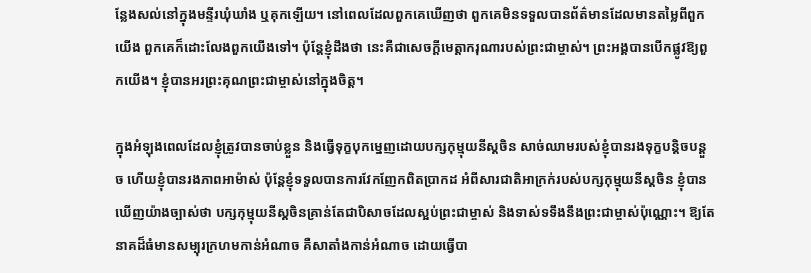ន្លែងសល់នៅក្នុងមន្ទីរឃុំឃាំង ឬគុកឡើយ។ នៅពេលដែលពួកគេឃើញថា ពួកគេមិនទទួលបានព័ត៌មានដែលមានតម្លៃពីពួកយើង ពួកគេក៏ដោះលែងពួកយើងទៅ។ ប៉ុន្តែខ្ញុំដឹងថា នេះគឺជាសេចក្ដីមេត្តាករុណារបស់ព្រះជាម្ចាស់។ ព្រះអង្គបានបើកផ្លូវឱ្យពួកយើង។ ខ្ញុំបានអរព្រះគុណព្រះជាម្ចាស់នៅក្នុងចិត្ត។

ក្នុងអំឡុងពេលដែលខ្ញុំត្រូវបានចាប់ខ្លួន និងធ្វើទុក្ខបុកម្នេញដោយបក្សកុម្មុយនីស្តចិន សាច់ឈាមរបស់ខ្ញុំបានរងទុក្ខបន្តិចបន្តួច ហើយខ្ញុំបានរងភាពអាម៉ាស់ ប៉ុន្តែខ្ញុំទទួលបានការវែកញែកពិតប្រាកដ អំពីសារជាតិអាក្រក់របស់បក្សកុម្មុយនីស្តចិន ខ្ញុំបានឃើញយ៉ាងច្បាស់ថា បក្សកុម្មុយនីស្តចិនគ្រាន់តែជាបិសាចដែលស្អប់ព្រះជាម្ចាស់ និងទាស់ទទឹងនឹងព្រះជាម្ចាស់ប៉ុណ្ណោះ។ ឱ្យតែនាគដ៏ធំមានសម្បុរក្រហមកាន់អំណាច គឺសាតាំងកាន់អំណាច ដោយធ្វើបា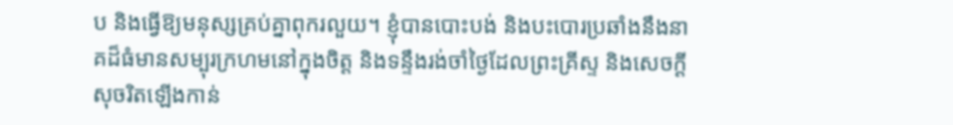ប និងធ្វើឱ្យមនុស្សគ្រប់គ្នាពុករលួយ។ ខ្ញុំបានបោះបង់ និងបះបោរប្រឆាំងនឹងនាគដ៏ធំមានសម្បុរក្រហមនៅក្នុងចិត្ត និងទន្ទឹងរង់ចាំថ្ងៃដែលព្រះគ្រីស្ទ និងសេចក្ដីសុចរិតឡើងកាន់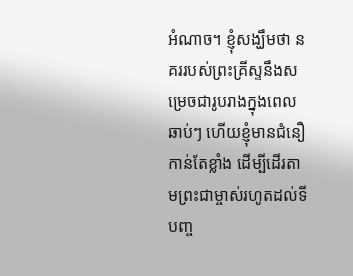អំណាច។ ខ្ញុំសង្ឃឹមថា នគររបស់ព្រះគ្រីស្ទនឹងសម្រេចជារូបរាងក្នុងពេលឆាប់ៗ ហើយខ្ញុំមានជំនឿកាន់តែខ្លាំង ដើម្បីដើរតាមព្រះជាម្ចាស់រហូតដល់ទីបញ្ច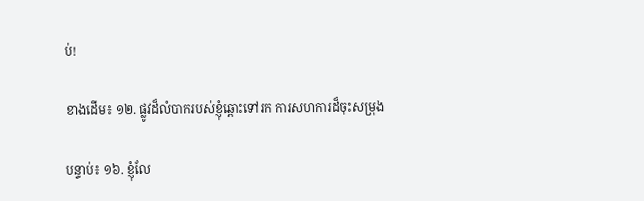ប់!

ខាងដើម៖ ១២. ផ្លូវដ៏លំបាករបស់ខ្ញុំឆ្ពោះទៅរក ការសហការដ៏ចុះសម្រុង

បន្ទាប់៖ ១៦. ខ្ញុំលែ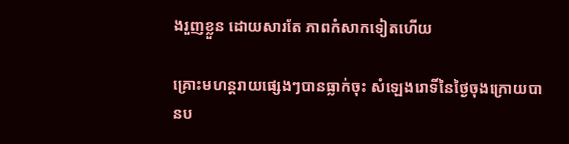ងរួញខ្លួន ដោយសារតែ ភាពកំសាកទៀតហើយ

គ្រោះមហន្តរាយផ្សេងៗបានធ្លាក់ចុះ សំឡេងរោទិ៍នៃថ្ងៃចុងក្រោយបានប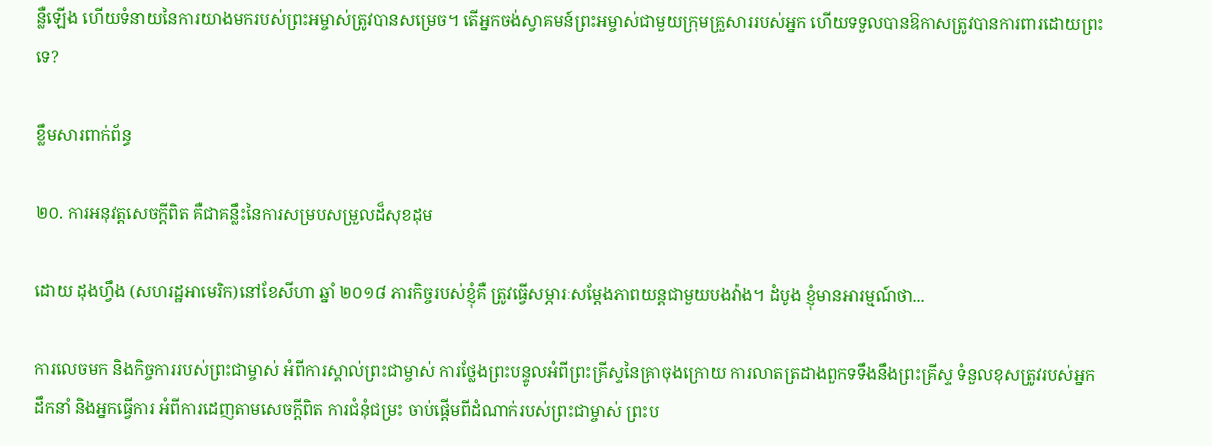ន្លឺឡើង ហើយទំនាយនៃការយាងមករបស់ព្រះអម្ចាស់ត្រូវបានសម្រេច។ តើអ្នកចង់ស្វាគមន៍ព្រះអម្ចាស់ជាមួយក្រុមគ្រួសាររបស់អ្នក ហើយទទួលបានឱកាសត្រូវបានការពារដោយព្រះទេ?

ខ្លឹមសារពាក់ព័ន្ធ

២០. ការអនុវត្តសេចក្ដីពិត គឺជាគន្លឹះនៃការសម្របសម្រួលដ៏សុខដុម

ដោយ ដុងហ្វឹង (សហរដ្ឋអាមេរិក)នៅខែសីហា ឆ្នាំ ២០១៨ ភារកិច្ចរបស់ខ្ញុំគឺ ត្រូវធ្វើសម្ភារៈសម្ដែងភាពយន្តជាមួយបងវ៉ាង។ ដំបូង ខ្ញុំមានអារម្មណ៍ថា...

ការលេចមក និងកិច្ចការរបស់ព្រះជាម្ចាស់ អំពីការស្គាល់ព្រះជាម្ចាស់ ការថ្លែងព្រះបន្ទូលអំពីព្រះគ្រីស្ទនៃគ្រាចុងក្រោយ ការលាតត្រដាងពួកទទឹងនឹងព្រះគ្រីស្ទ ទំនួលខុសត្រូវរបស់អ្នកដឹកនាំ និងអ្នកធ្វើការ អំពីការដេញតាមសេចក្តីពិត ការជំនុំជម្រះ ចាប់ផ្ដើមពីដំណាក់របស់ព្រះជាម្ចាស់ ព្រះប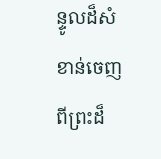ន្ទូលដ៏សំខាន់ចេញពីព្រះដ៏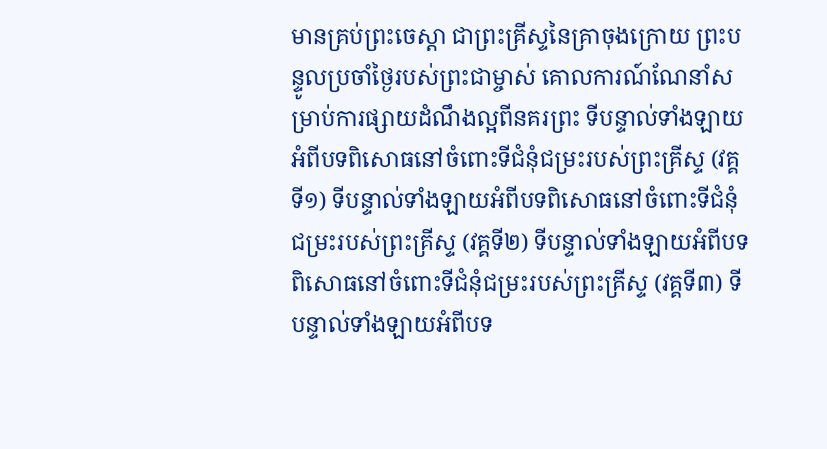មានគ្រប់ព្រះចេស្ដា ជាព្រះគ្រីស្ទនៃគ្រាចុងក្រោយ ព្រះបន្ទូលប្រចាំថ្ងៃរបស់ព្រះជាម្ចាស់ គោលការណ៍ណែនាំសម្រាប់ការផ្សាយដំណឹងល្អពីនគរព្រះ ទីបន្ទាល់ទាំងឡាយអំពីបទពិសោធនៅចំពោះទីជំនុំជម្រះរបស់ព្រះគ្រីស្ទ (វគ្គទី១) ទីបន្ទាល់ទាំងឡាយអំពីបទពិសោធនៅចំពោះទីជំនុំជម្រះរបស់ព្រះគ្រីស្ទ (វគ្គទី២) ទីបន្ទាល់ទាំងឡាយអំពីបទពិសោធនៅចំពោះទីជំនុំជម្រះរបស់ព្រះគ្រីស្ទ (វគ្គទី៣) ទីបន្ទាល់ទាំងឡាយអំពីបទ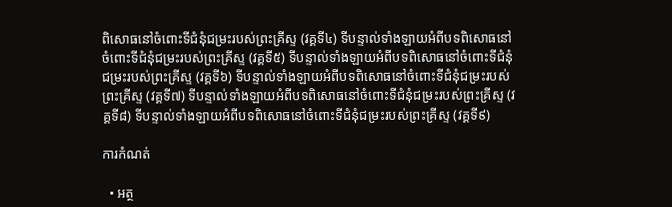ពិសោធនៅចំពោះទីជំនុំជម្រះរបស់ព្រះគ្រីស្ទ (វគ្គទី៤) ទីបន្ទាល់ទាំងឡាយអំពីបទពិសោធនៅចំពោះទីជំនុំជម្រះរបស់ព្រះគ្រីស្ទ (វគ្គទី៥) ទីបន្ទាល់ទាំងឡាយអំពីបទពិសោធនៅចំពោះទីជំនុំជម្រះរបស់ព្រះគ្រីស្ទ (វគ្គទី៦) ទីបន្ទាល់ទាំងឡាយអំពីបទពិសោធនៅចំពោះទីជំនុំជម្រះរបស់ព្រះគ្រីស្ទ (វគ្គទី៧) ទីបន្ទាល់ទាំងឡាយអំពីបទពិសោធនៅចំពោះទីជំនុំជម្រះរបស់ព្រះគ្រីស្ទ (វគ្គទី៨) ទីបន្ទាល់ទាំងឡាយអំពីបទពិសោធនៅចំពោះទីជំនុំជម្រះរបស់ព្រះគ្រីស្ទ (វគ្គទី៩)

ការកំណត់

  • អត្ថ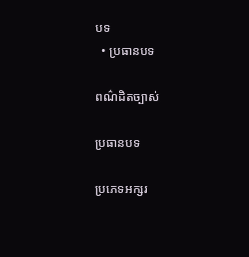បទ
  • ប្រធានបទ

ពណ៌ដិតច្បាស់

ប្រធានបទ

ប្រភេទអក្សរ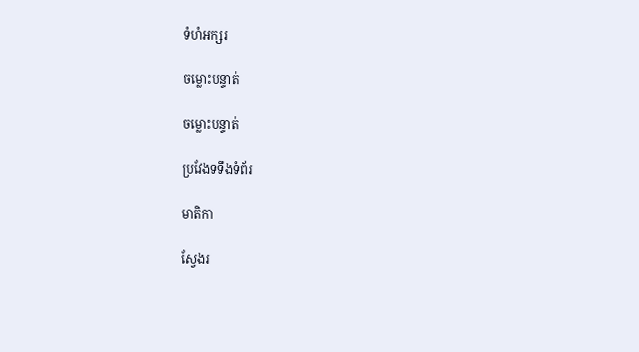ទំហំអក្សរ

ចម្លោះបន្ទាត់

ចម្លោះបន្ទាត់

ប្រវែងទទឹងទំព័រ

មាតិកា

ស្វែងរ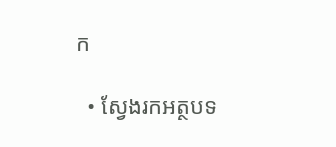ក

  • ស្វែងរកអត្ថបទ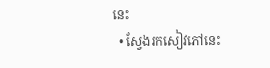នេះ
  • ស្វែងរកសៀវភៅនេះ